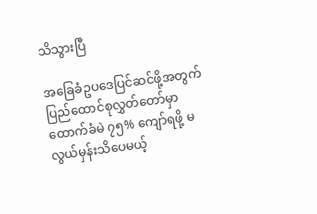သိသွားပြီ

အခြေခံဥပဒေပြင်ဆင်ဖို့အတွက် ပြည်ထောင်စုလွှတ်တော်မှာ ထောက်ခံမဲ ၇၅% ကျော်ရဖို့ မလွယ်မှန်းသိပေမယ့်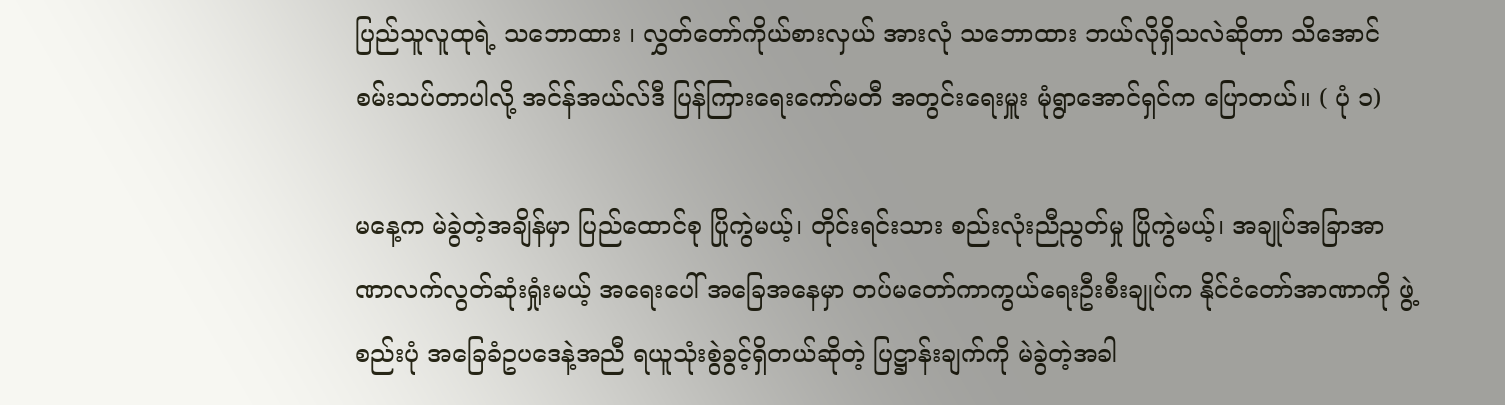ပြည်သူလူထုရဲ့ သဘောထား ၊ လွှတ်တော်ကိုယ်စားလှယ် အားလုံ သဘောထား ဘယ်လိုရှိသလဲဆိုတာ သိအောင် စမ်းသပ်တာပါလို့ အင်န်အယ်လ်ဒီ ပြန်ကြားရေးကော်မတီ အတွင်းရေးမှူး မုံရွာအောင်ရှင်က ပြောတယ်။ ( ပုံ ၁)

မနေ့က မဲခွဲတဲ့အချိန်မှာ ပြည်ထောင်စု ပြိုကွဲမယ့်၊ တိုင်းရင်းသား စည်းလုံးညီညွတ်မှု ပြိုကွဲမယ့်၊ အချုပ်အခြာအာဏာလက်လွတ်ဆုံးရှုံးမယ့် အရေးပေါ် အခြေအနေမှာ တပ်မတော်ကာကွယ်ရေးဦးစီးချုပ်က နိုင်ငံတော်အာဏာကို ဖွဲ့စည်းပုံ အခြေခံဥပဒေနဲ့အညီ ရယူသုံးစွဲခွင့်ရှိတယ်ဆိုတဲ့ ပြဋ္ဌာန်းချက်ကို မဲခွဲတဲ့အခါ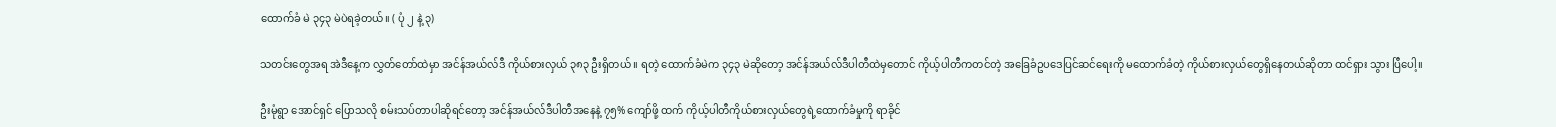ထောက်ခံ မဲ ၃၄၃ မဲပဲရခဲ့တယ်။ ( ပုံ ၂ နဲ့ ၃)

သတင်းတွေအရ အဲဒီနေ့က လွှတ်တော်ထဲမှာ အင်န်အယ်လ်ဒီ ကိုယ်စားလှယ် ၃၈၃ ဦးရှိတယ် ။ ရတဲ့ ထောက်ခံမဲက ၃၄၃ မဲဆိုတော့ အင်န်အယ်လ်ဒီပါတီထဲမှတောင် ကိုယ့်ပါတီကတင်တဲ့ အခြေခံဥပဒေပြင်ဆင်ရေးကို မထောက်ခံတဲ့ ကိုယ်စားလှယ်တွေရှိနေတယ်ဆိုတာ ထင်ရှား သွား ပြီပေါ့။

ဦးမုံရွာ အောင်ရှင် ပြောသလို စမ်းသပ်တာပါဆိုရင်တော့ အင်န်အယ်လ်ဒီပါတီအနေနဲ့ ၇၅% ကျော်ဖို့ ထက် ကိုယ့်ပါတီကိုယ်စားလှယ်တွေရဲ့ထောက်ခံမှုကို ရာခိုင်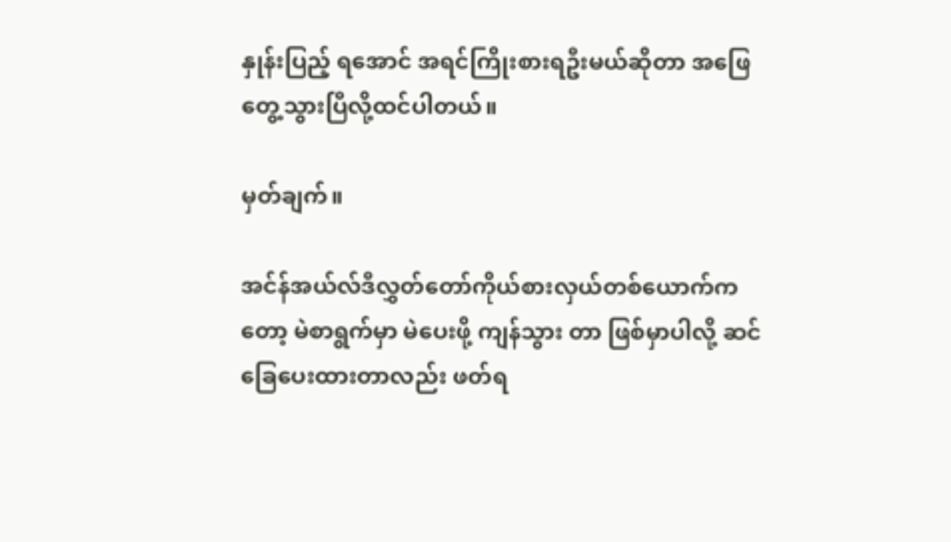နှုန်းပြည့် ရအောင် အရင်ကြိုးစားရဦးမယ်ဆိုတာ အဖြေတွေ့သွားပြီလို့ထင်ပါတယ်။

မှတ်ချက်။

အင်န်အယ်လ်ဒီလွှတ်တော်ကိုယ်စားလှယ်တစ်ယောက်ကတော့ မဲစာရွက်မှာ မဲပေးဖို့ ကျန်သွား တာ ဖြစ်မှာပါလို့ ဆင်ခြေပေးထားတာလည်း ဖတ်ရ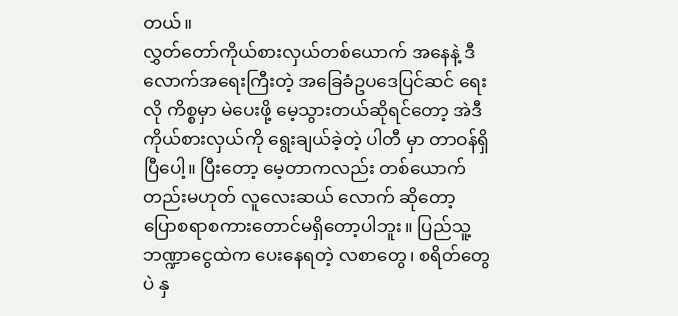တယ်။
လွှတ်တော်ကိုယ်စားလှယ်တစ်ယောက် အနေနဲ့ ဒီလောက်အရေးကြီးတဲ့ အခြေခံဥပဒေပြင်ဆင် ရေးလို ကိစ္စမှာ မဲပေးဖို့ မေ့သွားတယ်ဆိုရင်တော့ အဲဒီ ကိုယ်စားလှယ်ကို ရွေးချယ်ခဲ့တဲ့ ပါတီ မှာ တာဝန်ရှိပြီပေါ့။ ပြီးတော့ မေ့တာကလည်း တစ်ယောက်တည်းမဟုတ် လူလေးဆယ် လောက် ဆိုတော့ ပြောစရာစကားတောင်မရှိတော့ပါဘူး။ ပြည်သူ့ဘဏ္ဍာငွေထဲက ပေးနေရတဲ့ လစာတွေ၊ စရိတ်တွေပဲ နှ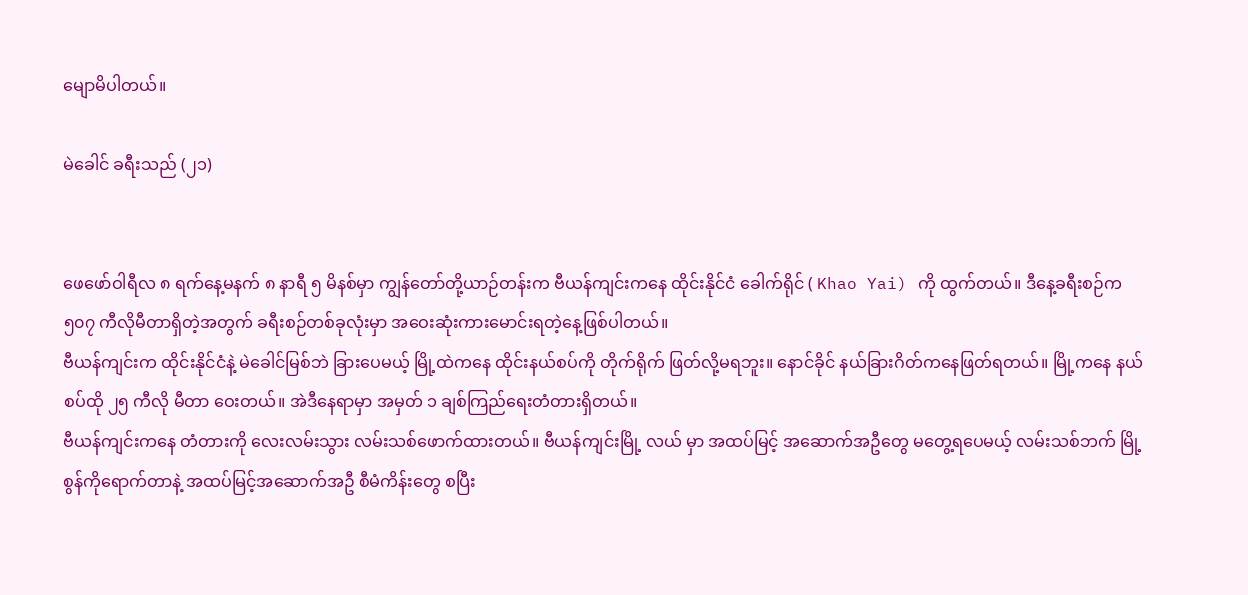မျောမိပါတယ်။

မဲခေါင် ခရီးသည် (၂၁)


ဖေဖော်ဝါရီလ ၈ ရက်နေ့မနက် ၈ နာရီ ၅ မိနစ်မှာ ကျွန်တော်တို့ယာဉ်တန်းက ဗီယန်ကျင်းကနေ ထိုင်းနိုင်ငံ ခေါက်ရိုင် ( Khao Yai) ကို ထွက်တယ်။ ဒီနေ့ခရီးစဉ်က ၅၀၇ ကီလိုမီတာရှိတဲ့အတွက် ခရီးစဉ်တစ်ခုလုံးမှာ အဝေးဆုံးကားမောင်းရတဲ့နေ့ဖြစ်ပါတယ်။
ဗီယန်ကျင်းက ထိုင်းနိုင်ငံနဲ့ မဲခေါင်မြစ်ဘဲ ခြားပေမယ့် မြို့ထဲကနေ ထိုင်းနယ်စပ်ကို တိုက်ရိုက် ဖြတ်လို့မရဘူး။ နောင်ခိုင် နယ်ခြားဂိတ်ကနေဖြတ်ရတယ်။ မြို့ကနေ နယ်စပ်ထို ၂၅ ကီလို မီတာ ဝေးတယ်။ အဲဒီနေရာမှာ အမှတ် ၁ ချစ်ကြည်ရေးတံတားရှိတယ်။
ဗီယန်ကျင်းကနေ တံတားကို လေးလမ်းသွား လမ်းသစ်ဖောက်ထားတယ်။ ဗီယန်ကျင်းမြို့ လယ် မှာ အထပ်မြင့် အဆောက်အဦတွေ မတွေ့ရပေမယ့် လမ်းသစ်ဘက် မြို့စွန်ကိုရောက်တာနဲ့ အထပ်မြင့်အဆောက်အဦ စီမံကိန်းတွေ စပြီး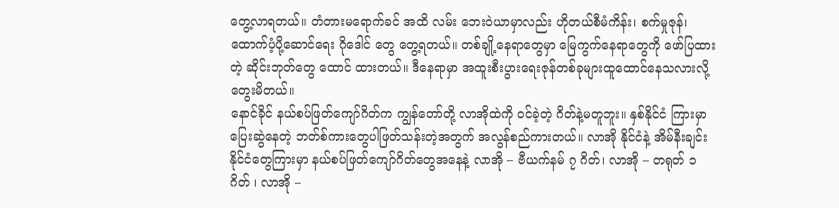တွေ့လာရတယ်။ တံတားမရောက်ခင် အထိ လမ်း ဘေးဝဲယာမှာလည်း ဟိုတယ်စီမံကိန်း၊ စက်မှုဇုန်၊ ထောက်ပံ့ပို့ဆောင်ရေး ဂိုဒေါင် တွေ တွေ့ရတယ်။ တစ်ချို့နေရာတွေမှာ မြေကွက်နေရာတွေကို ဖော်ပြထားတဲ့ ဆိုင်းဘုတ်တွေ ထောင် ထားတယ်။ ဒီနေရာမှာ အထူးစီးပွားရေးဇုန်တစ်ခုများထူထောင်နေသလားလို့ တွေးမိတယ်။
နောင်ခိုင် နယ်စပ်ဖြတ်ကျော်ဂိတ်က ကျွန်တော်တို့ လာအိုထဲကို ဝင်ခဲ့တဲ့ ဂိတ်နဲ့မတူဘူး။ နှစ်နိုင်ငံ ကြားမှာပြေးဆွဲနေတဲ့ ဘတ်စ်ကားတွေပါဖြတ်သန်းတဲ့အတွက် အလွန်စည်ကားတယ်။ လာအို နိုင်ငံနဲ့ အိမ်နီးချင်းနိုင်ငံတွေကြားမှာ နယ်စပ်ဖြတ်ကျော်ဂိတ်တွေအနေနဲ့ လာအို – ဗီယက်နမ် ၇ ဂိတ်၊ လာအို – တရုတ် ၁ ဂိတ် ၊ လာအို –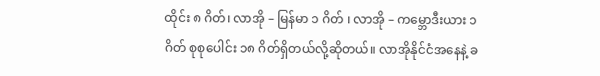ထိုင်း ၈ ဂိတ်၊ လာအို – မြန်မာ ၁ ဂိတ် ၊ လာအို – ကမ္ဘောဒီးယား ၁ ဂိတ် စုစုပေါင်း ၁၈ ဂိတ်ရှိတယ်လို့ဆိုတယ်။ လာအိုနိုင်ငံအနေနဲ့ ခ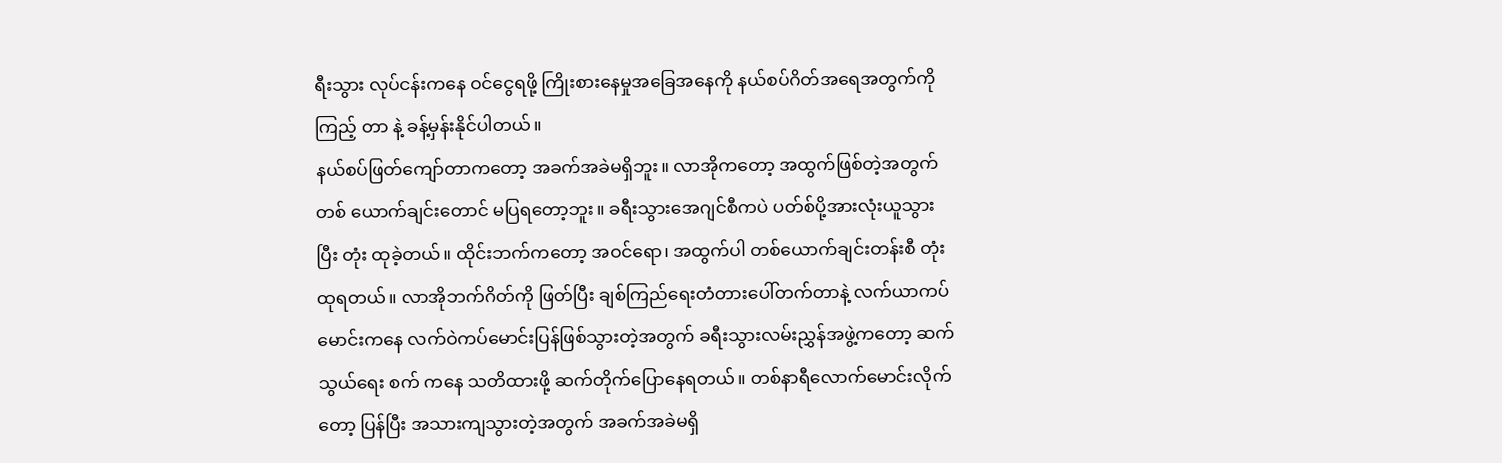ရီးသွား လုပ်ငန်းကနေ ဝင်ငွေရဖို့ ကြိုးစားနေမှုအခြေအနေကို နယ်စပ်ဂိတ်အရေအတွက်ကို ကြည့် တာ နဲ့ ခန့်မှန်းနိုင်ပါတယ်။
နယ်စပ်ဖြတ်ကျော်တာကတော့ အခက်အခဲမရှိဘူး။ လာအိုကတော့ အထွက်ဖြစ်တဲ့အတွက် တစ် ယောက်ချင်းတောင် မပြရတော့ဘူး။ ခရီးသွားအေဂျင်စီကပဲ ပတ်စ်ပို့အားလုံးယူသွား ပြီး တုံး ထုခဲ့တယ်။ ထိုင်းဘက်ကတော့ အဝင်ရော၊ အထွက်ပါ တစ်ယောက်ချင်းတန်းစီ တုံးထုရတယ်။ လာအိုဘက်ဂိတ်ကို ဖြတ်ပြီး ချစ်ကြည်ရေးတံတားပေါ်တက်တာနဲ့ လက်ယာကပ်မောင်းကနေ လက်ဝဲကပ်မောင်းပြန်ဖြစ်သွားတဲ့အတွက် ခရီးသွားလမ်းညွှန်အဖွဲ့ကတော့ ဆက်သွယ်ရေး စက် ကနေ သတိထားဖို့ ဆက်တိုက်ပြောနေရတယ်။ တစ်နာရီလောက်မောင်းလိုက်တော့ ပြန်ပြီး အသားကျသွားတဲ့အတွက် အခက်အခဲမရှိ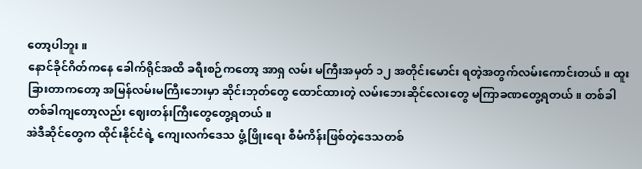တော့ပါဘူး။
နောင်ခိုင်ဂိတ်ကနေ ခေါက်ရိုင်အထိ ခရီးစဉ်ကတော့ အာရှ လမ်း မကြီးအမှတ် ၁၂ အတိုင်းမောင်း ရတဲ့အတွက်လမ်းကောင်းတယ်။ ထူးခြားတာကတော့ အမြန်လမ်းမကြီးဘေးမှာ ဆိုင်းဘုတ်တွေ ထောင်ထားတဲ့ လမ်းဘေးဆိုင်လေးတွေ မကြာခဏတွေ့ရတယ်။ တစ်ခါတစ်ခါကျတော့လည်း ဈေးတန်းကြီးတွေတွေ့ရတယ်။
အဲဒီဆိုင်တွေက ထိုင်းနိုင်ငံရဲ့ ကျေးလက်ဒေသ ဖွံ့ဖြိုးရေး စီမံကိန်းဖြစ်တဲ့ဒေသတစ်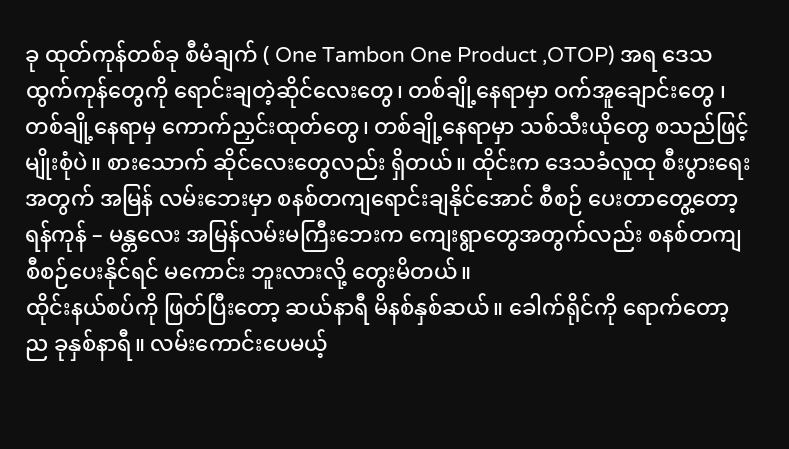ခု ထုတ်ကုန်တစ်ခု စီမံချက် ( One Tambon One Product ,OTOP) အရ ဒေသထွက်ကုန်တွေကို ရောင်းချတဲ့ဆိုင်လေးတွေ၊ တစ်ချို့နေရာမှာ ဝက်အူချောင်းတွေ ၊ တစ်ချို့နေရာမှ ကောက်ညှင်းထုတ်တွေ၊ တစ်ချို့နေရာမှာ သစ်သီးယိုတွေ စသည်ဖြင့် မျိုးစုံပဲ။ စားသောက် ဆိုင်လေးတွေလည်း ရှိတယ်။ ထိုင်းက ဒေသခံလူထု စီးပွားရေးအတွက် အမြန် လမ်းဘေးမှာ စနစ်တကျရောင်းချနိုင်အောင် စီစဉ် ပေးတာတွေ့တော့ ရန်ကုန် – မန္တလေး အမြန်လမ်းမကြီးဘေးက ကျေးရွာတွေအတွက်လည်း စနစ်တကျ စီစဉ်ပေးနိုင်ရင် မကောင်း ဘူးလားလို့ တွေးမိတယ်။
ထိုင်းနယ်စပ်ကို ဖြတ်ပြီးတော့ ဆယ်နာရီ မိနစ်နှစ်ဆယ်။ ခေါက်ရိုင်ကို ရောက်တော့ ည ခုနှစ်နာရီ။ လမ်းကောင်းပေမယ့်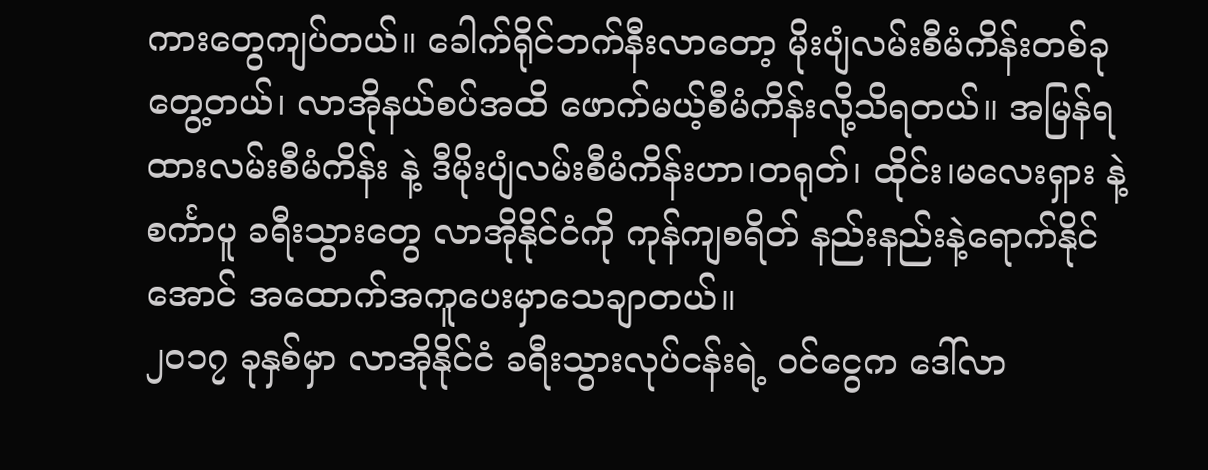ကားတွေကျပ်တယ်။ ခေါက်ရိုင်ဘက်နီးလာတော့ မိုးပျံလမ်းစီမံကိန်းတစ်ခု တွေ့တယ်၊ လာအိုနယ်စပ်အထိ ဖောက်မယ့်စီမံကိန်းလို့သိရတယ်။ အမြန်ရထားလမ်းစီမံကိန်း နဲ့ ဒီမိုးပျံလမ်းစီမံကိန်းဟာ၊တရုတ်၊ ထိုင်း၊မလေးရှား နဲ့စင်္ကာပူ ခရီးသွားတွေ လာအိုနိုင်ငံကို ကုန်ကျစရိတ် နည်းနည်းနဲ့ရောက်နိုင်အောင် အထောက်အကူပေးမှာသေချာတယ်။
၂၀၁၇ ခုနှစ်မှာ လာအိုနိုင်ငံ ခရီးသွားလုပ်ငန်းရဲ့ ဝင်ငွေက ဒေါ်လာ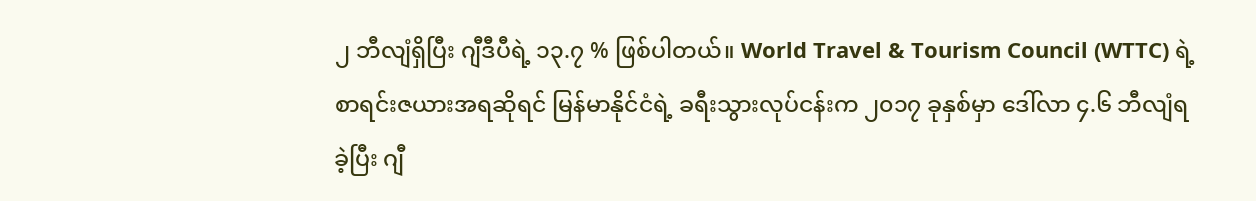၂ ဘီလျံရှိပြီး ဂျီဒီပီရဲ့ ၁၃.၇ % ဖြစ်ပါတယ်။ World Travel & Tourism Council (WTTC) ရဲ့ စာရင်းဇယားအရဆိုရင် မြန်မာနိုင်ငံရဲ့ ခရီးသွားလုပ်ငန်းက ၂၀၁၇ ခုနှစ်မှာ ဒေါ်လာ ၄.၆ ဘီလျံရခဲ့ပြီး ဂျီ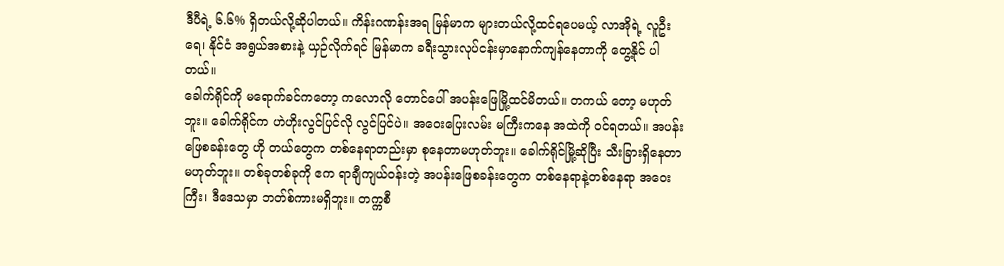ဒီပီရဲ့ ၆.၆% ရှိတယ်လို့ဆိုပါတယ်။ ကိန်းဂဏန်းအရ မြန်မာက များတယ်လို့ထင်ရပေမယ့် လာအိုရဲ့ လူဦးရေ၊ နိုင်ငံ အရွယ်အစားနဲ့ ယှဉ်လိုက်ရင် မြန်မာက ခရီးသွားလုပ်ငန်းမှာနောက်ကျန်နေတာကို တွေ့နိုင် ပါတယ်။
ခေါက်ရိုင်ကို မရောက်ခင်ကတော့ ကလောလို တောင်ပေါ် အပန်းဖြေမြို့ထင်မိတယ်။ တကယ် တော့ မဟုတ်ဘူး။ ခေါက်ရိုင်က ဟဲဟိုးလွင်ပြင်လို လွင်ပြင်ပဲ။ အဝေးပြေးလမ်း မကြီးကနေ အထဲကို ဝင်ရတယ်။ အပန်းဖြေစခန်းတွေ ဟို တယ်တွေက တစ်နေရာတည်းမှာ စုနေတာမဟုတ်ဘူး။ ခေါက်ရိုင်မြို့ဆိုပြီး သီးခြားရှိနေတာ မဟုတ်ဘူး။ တစ်ခုတစ်ခုကို ဧက ရာချီကျယ်ဝန်းတဲ့ အပန်းဖြေစခန်းတွေက တစ်နေရာနဲ့တစ်နေရာ အဝေးကြီး၊ ဒီဒေသမှာ ဘတ်စ်ကားမရှိဘူး။ တက္ကစီ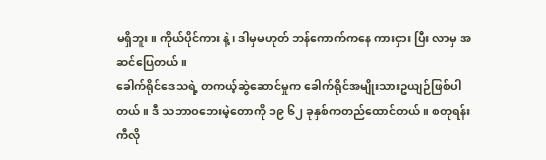မရှိဘူး။ ကိုယ်ပိုင်ကား နဲ့ ၊ ဒါမှမဟုတ် ဘန်ကောက်ကနေ ကားငှား ပြီး လာမှ အဆင်ပြေတယ်။
ခေါက်ရိုင်ဒေသရဲ့ တကယ့်ဆွဲဆောင်မှုက ခေါက်ရိုင်အမျိုးသားဥယျဉ်ဖြစ်ပါတယ်။ ဒီ သဘာဝဘေးမဲ့တောကို ၁၉ ၆၂ ခုနှစ်ကတည်ထောင်တယ်။ စတုရန်း ကီလို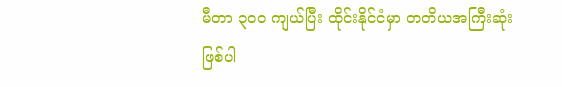မီတာ ၃၀၀ ကျယ်ပြီး ထိုင်းနိုင်ငံမှာ တတိယအကြီးဆုံးဖြစ်ပါ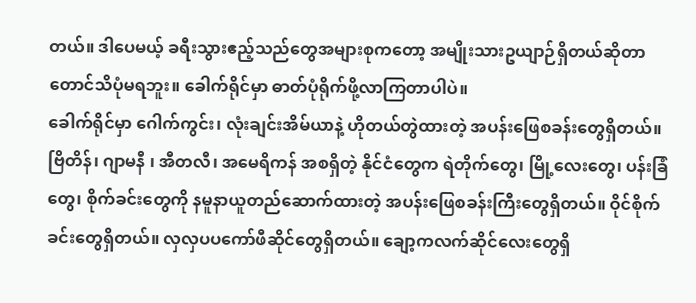တယ်။ ဒါပေမယ့် ခရီးသွားဧည့်သည်တွေအများစုကတော့ အမျိုးသားဥယျာဉ်ရှိတယ်ဆိုတာတောင်သိပုံမရဘူး။ ခေါက်ရိုင်မှာ ဓာတ်ပုံရိုက်ဖို့လာကြတာပါပဲ။
ခေါက်ရိုင်မှာ ဂေါက်ကွင်း၊ လုံးချင်းအိမ်ယာနဲ့ ဟိုတယ်တွဲထားတဲ့ အပန်းဖြေစခန်းတွေရှိတယ်။ ဗြိတိန်၊ ဂျာမနီ ၊ အီတလီ၊ အမေရိကန် အစရှိတဲ့ နိုင်ငံတွေက ရဲတိုက်တွေ၊ မြို့လေးတွေ၊ ပန်းခြံ တွေ၊ စိုက်ခင်းတွေကို နမူနာယူတည်ဆောက်ထားတဲ့ အပန်းဖြေစခန်းကြီးတွေရှိတယ်။ ဝိုင်စိုက်ခင်းတွေရှိတယ်။ လှလှပပကော်ဖီဆိုင်တွေရှိတယ်။ ချော့ကလက်ဆိုင်လေးတွေရှိ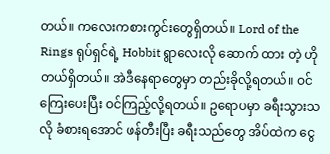တယ်။ ကလေးကစားကွင်းတွေရှိတယ်။ Lord of the Rings ရုပ်ရှင်ရဲ့ Hobbit ရွာလေးလို ဆောက် ထား တဲ့ ဟိုတယ်ရှိတယ်။ အဲဒီနေရာတွေမှာ တည်းခိုလို့ရတယ်။ ဝင်ကြေးပေးပြီး ဝင်ကြည့်လို့ရတယ်။ ဥရောပမှာ ခရီးသွားသလို ခံစားရအောင် ဖန်တီးပြီး ခရီးသည်တွေ အိပ်ထဲက ငွေ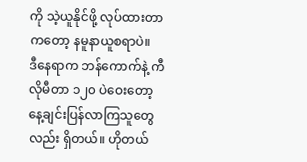ကို သဲ့ယူနိုင်ဖို့ လုပ်ထားတာကတော့ နမူနာယူစရာပဲ။
ဒီနေရာက ဘန်ကောက်နဲ့ ကီလိုမီတာ ၁၂၀ ပဲဝေးတော့ နေ့ချင်းပြန်လာကြသူတွေလည်း ရှိတယ်။ ဟိုတယ်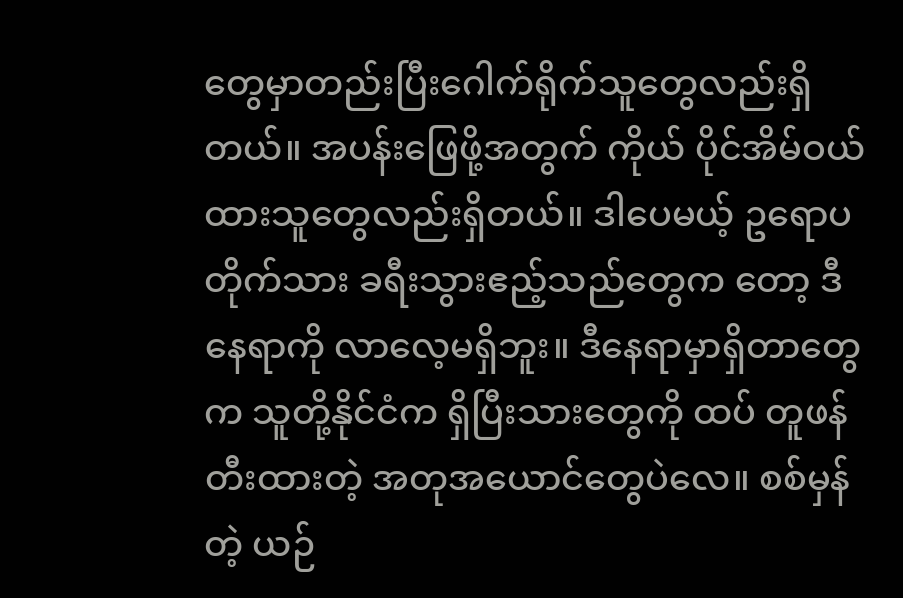တွေမှာတည်းပြီးဂေါက်ရိုက်သူတွေလည်းရှိတယ်။ အပန်းဖြေဖို့အတွက် ကိုယ် ပိုင်အိမ်ဝယ်ထားသူတွေလည်းရှိတယ်။ ဒါပေမယ့် ဥရောပတိုက်သား ခရီးသွားဧည့်သည်တွေက တော့ ဒီနေရာကို လာလေ့မရှိဘူး။ ဒီနေရာမှာရှိတာတွေက သူတို့နိုင်ငံက ရှိပြီးသားတွေကို ထပ် တူဖန်တီးထားတဲ့ အတုအယောင်တွေပဲလေ။ စစ်မှန်တဲ့ ယဉ်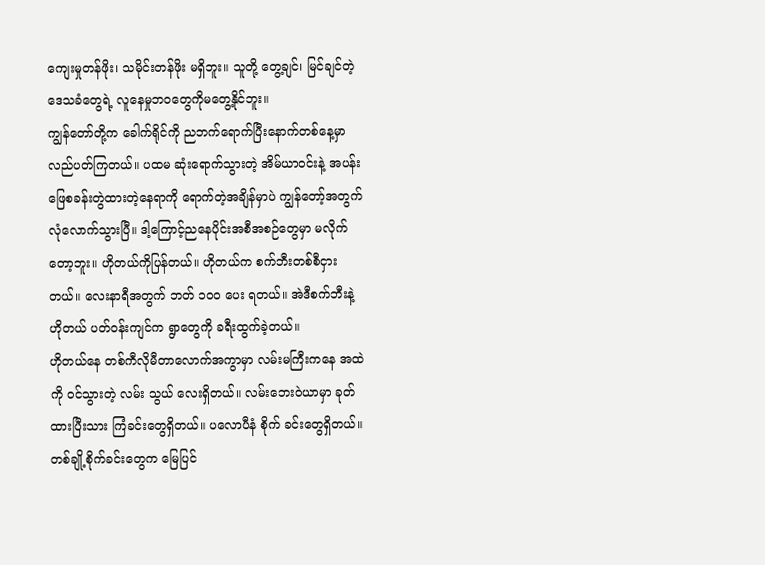ကျေးမှုတန်ဖိုး၊ သမိုင်းတန်ဖိုး မရှိဘူး။ သူတို့ တွေ့ချင်၊ မြင်ချင်တဲ့ ဒေသခံတွေရဲ့ လူနေမှုဘဝတွေကိုမတွေ့နိုင်ဘူး။
ကျွန်တော်တို့က ခေါက်ရိုင်ကို ညဘက်ရောက်ပြီးနောက်တစ်နေ့မှာ လည်ပတ်ကြတယ်။ ပထမ ဆုံးရောက်သွားတဲ့ အိမ်ယာဝင်းနဲ့ အပန်းဖြေစခန်းတွဲထားတဲ့နေရာကို ရောက်တဲ့အချိန်မှာပဲ ကျွန်တော့်အတွက်လုံလောက်သွားပြီ။ ဒါ့ကြောင့်ညနေပိုင်းအစီအစဉ်တွေမှာ မလိုက်တော့ဘူး။ ဟိုတယ်ကိုပြန်တယ်။ ဟိုတယ်က စက်ဘီးတစ်စီငှားတယ်။ လေးနာရီအတွက် ဘတ် ၁၀၀ ပေး ရတယ်။ အဲဒီစက်ဘီးနဲ့ ဟိုတယ် ပတ်ဝန်းကျင်က ရွာတွေကို ခရီးထွက်ခဲ့တယ်။
ဟိုတယ်နေ တစ်ကီလိုမီတာလောက်အကွာမှာ လမ်းမကြီးကနေ အထဲကို ဝင်သွားတဲ့ လမ်း သွယ် လေးရှိတယ်။ လမ်းဘေးဝဲယာမှာ ခုတ်ထားပြီးသား ကြံခင်းတွေရှိတယ်။ ပလောပီနံ စိုက် ခင်းတွေရှိတယ်။ တစ်ချို့စိုက်ခင်းတွေက မြေပြင်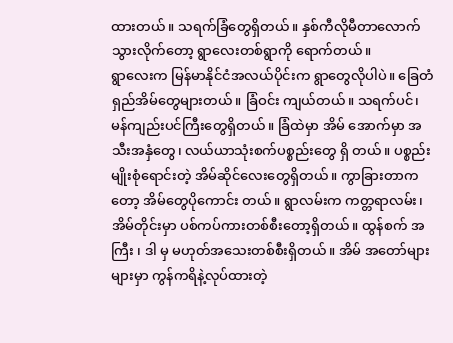ထားတယ်။ သရက်ခြံတွေရှိတယ်။ နှစ်ကီလိုမီတာလောက်သွားလိုက်တော့ ရွာလေးတစ်ရွာကို ရောက်တယ်။
ရွာလေးက မြန်မာနိုင်ငံအလယ်ပိုင်းက ရွာတွေလိုပါပဲ။ ခြေတံရှည်အိမ်တွေများတယ်။ ခြံဝင်း ကျယ်တယ်။ သရက်ပင်၊ မန်ကျည်းပင်ကြီးတွေရှိတယ်။ ခြံထဲမှာ အိမ် အောက်မှာ အသီးအနှံတွေ၊ လယ်ယာသုံးစက်ပစ္စည်းတွေ ရှိ တယ်။ ပစ္စည်းမျိုးစုံရောင်းတဲ့ အိမ်ဆိုင်လေးတွေရှိတယ်။ ကွာခြားတာကတော့ အိမ်တွေပိုကောင်း တယ်။ ရွာလမ်းက ကတ္တရာလမ်း၊ အိမ်တိုင်းမှာ ပစ်ကပ်ကားတစ်စီးတော့ရှိတယ်။ ထွန်စက် အကြီး ၊ ဒါ မှ မဟုတ်အသေးတစ်စီးရှိတယ်။ အိမ် အတော်များများမှာ ကွန်ကရိနဲ့လုပ်ထားတဲ့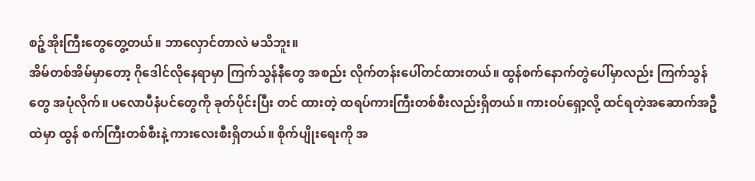စဉ့်အိုးကြီးတွေတွေ့တယ်။ ဘာလှောင်တာလဲ မသိဘူး။
အိမ်တစ်အိမ်မှာတော့ ဂိုဒေါင်လိုနေရာမှာ ကြက်သွန်နီတွေ အစည်း လိုက်တန်းပေါ်တင်ထားတယ်။ ထွန်စက်နောက်တွဲပေါ်မှာလည်း ကြက်သွန်တွေ အပုံလိုက်။ ပလောပီနံပင်တွေကို ခုတ်ပိုင်းပြီး တင် ထားတဲ့ ထရပ်ကားကြီးတစ်စီးလည်းရှိတယ်။ ကားဝပ်ရှော့လို့ ထင်ရတဲ့အဆောက်အဦထဲမှာ ထွန် စက်ကြီးတစ်စီးနဲ့ ကားလေးစီးရှိတယ်။ စိုက်ပျိုးရေးကို အ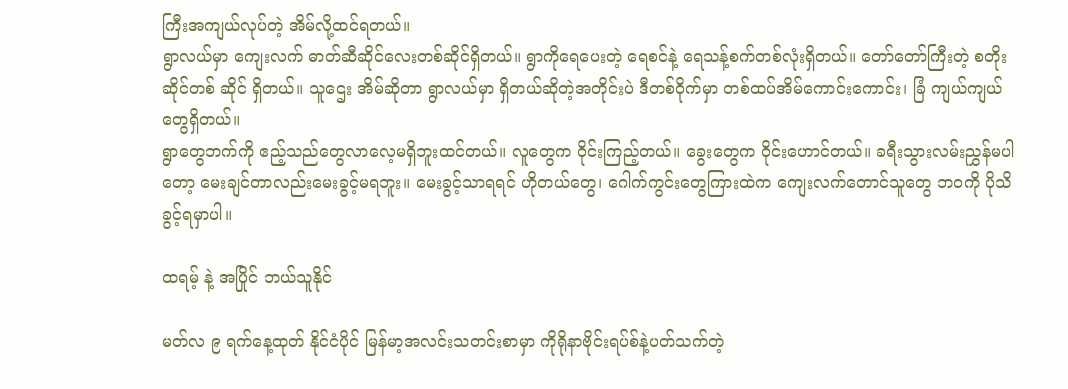ကြီးအကျယ်လုပ်တဲ့ အိမ်လို့ထင်ရတယ်။
ရွာလယ်မှာ ကျေးလက် ဓာတ်ဆီဆိုင်လေးတစ်ဆိုင်ရှိတယ်။ ရွာကိုရေပေးတဲ့ ရေစင်နဲ့ ရေသန့်စက်တစ်လုံးရှိတယ်။ တော်တော်ကြီးတဲ့ စတိုးဆိုင်တစ် ဆိုင် ရှိတယ်။ သူဌေး အိမ်ဆိုတာ ရွာလယ်မှာ ရှိတယ်ဆိုတဲ့အတိုင်းပဲ ဒီတစ်ဝိုက်မှာ တစ်ထပ်အိမ်ကောင်းကောင်း၊ ခြံ ကျယ်ကျယ်တွေရှိတယ်။
ရွာတွေဘက်ကို ဧည့်သည်တွေလာလေ့မရှိဘူးထင်တယ်။ လူတွေက ဝိုင်းကြည့်တယ်။ ခွေးတွေက ဝိုင်းဟောင်တယ်။ ခရီးသွားလမ်းညွှန်မပါတော့ မေးချင်တာလည်းမေးခွင့်မရဘူး။ မေးခွင့်သာရရင် ဟိုတယ်တွေ၊ ဂေါက်ကွင်းတွေကြားထဲက ကျေးလက်တောင်သူတွေ ဘဝကို ပိုသိခွင့်ရမှာပါ။

ထရမ့် နဲ့ အပြိုင် ဘယ်သူနိုင်

မတ်လ ၉ ရက်နေ့ထုတ် နိုင်ငံပိုင် မြန်မာ့အလင်းသတင်းစာမှာ ကိုရိုနာဗိုင်းရပ်စ်နဲ့ပတ်သက်တဲ့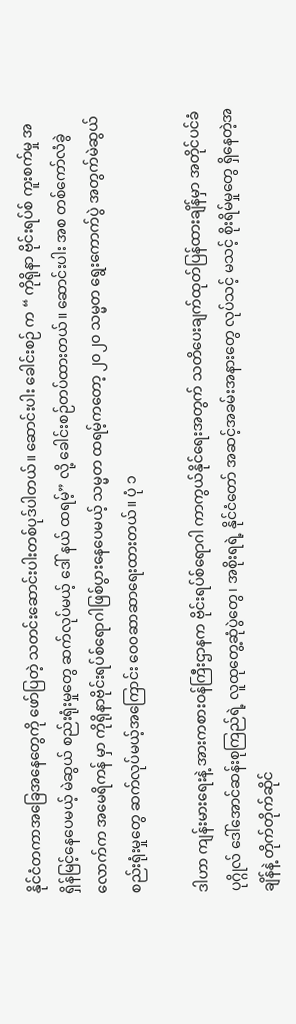နိုင်ငံတကာအခြေအနေတွေကို ဖော်ပြတဲ့ သတင်းဆောင်းပါးတစ်ပုဒ်ပါတယ်။ ဆောင်းပါး ခေါင်းစဉ် က “ ကိုရိုနာ ဗိုင်းရပ်စ် ကူးစက်မှု အရှိန်မြင့်နေပေမယ့် မဲဆွယ် စည်းရုံးမှုတွေ ဆက်လုပ်မယ့် ဒေါ် နယ် ထရမ့်” လို့ ခေါင်းစဉ်တပ်ထားတယ်။ ဆောင်းပါး အစ တစ်ကော်လံခွဲလောက်က အမေရိကန် မှာ ကိုရိုနာဗိုင်းရပ်စ်ရောဂါဖြစ်ပွားနေပေမယ့် သမ္မတ ထရမ့်ကတော့ ၂၀၂၀ သမ္မတ ရွေးကောက်ပွဲ အတွက်မဲဆွယ်စည်းရုံးမှုတွေ ဆက်လုပ်မယ့်အကြောင်း ဝေ၀ဆာဆာရေးထားတယ်။ ပုံ ၁

ဒါဟာ ကျန်းမားရေးနဲ့ အားကစားဝန်ကြီးဌာနက ဗိုင်းရပ်စ်ရောဂါ ကာကွယ်နိုင်ရေးအတွက် သတိပေးချက်ထုတ်ပြန်ထားချိန်မှာ အတိုင်ပင်ခံပုဂ္ဂိုလ် ဒေါ်အောင်ဆန်းစုကြည်ရဲ့ လူထုတွေ့ဆုံပွဲတွေ၊ အစိုးရရဲ့ နိုင်ငံတော် အဆင့်အခမ်းအနားတွေ လုပ်သင့် မသင့် စိုးရိမ်မှုတွေ ရှိနေတဲ့အချိန်နဲ့ တိုက်တိုက်ဆိုင်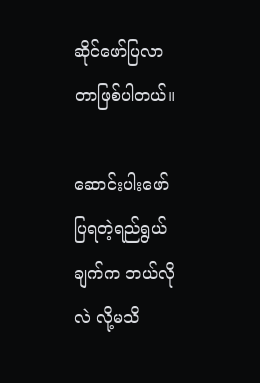ဆိုင်ဖော်ပြလာတာဖြစ်ပါတယ်။

ဆောင်းပါးဖော်ပြရတဲ့ရည်ရွယ်ချက်က ဘယ်လို လဲ လို့မသိ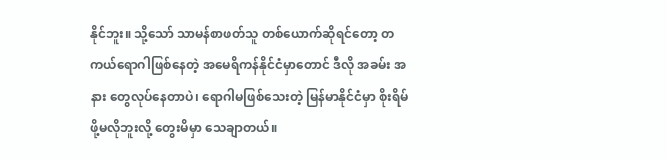နိုင်ဘူး။ သို့သော် သာမန်စာဖတ်သူ တစ်ယောက်ဆိုရင်တော့ တကယ်ရောဂါဖြစ်နေတဲ့ အမေရိကန်နိုင်ငံမှာတောင် ဒီလို အခမ်း အနား တွေလုပ်နေတာပဲ၊ ရောဂါမဖြစ်သေးတဲ့ မြန်မာနိုင်ငံမှာ စိုးရိမ်ဖို့မလိုဘူးလို့ တွေးမိမှာ သေချာတယ်။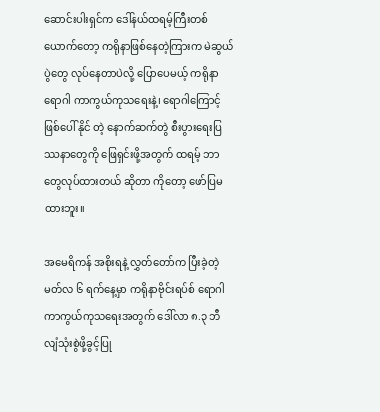ဆောင်းပါးရှင်က ဒေါ်နယ်ထရမ့်ကြီးတစ်ယောက်တော့ ကရိုနာဖြစ်နေတဲ့ကြားက မဲဆွယ်ပွဲတွေ လုပ်နေတာပဲလို့ ပြောပေမယ့် ကရိုနာရောဂါ ကာကွယ်ကုသရေးနဲ့၊ ရောဂါကြောင့်ဖြစ်ပေါ် နိုင် တဲ့ နောက်ဆက်တွဲ စီးပွားရေးပြဿနာတွေကို ဖြေရှင်းဖို့အတွက် ထရမ့် ဘာတွေလုပ်ထားတယ် ဆိုတာ ကိုတော့ ဖော်ပြမထားဘူး။

အမေရိကန် အစိုးရနဲ့ လွှတ်တော်က ပြီးခဲ့တဲ့ မတ်လ ၆ ရက်နေ့မှာ ကရိုနာဗိုင်းရပ်စ် ရောဂါ ကာကွယ်ကုသရေးအတွက် ဒေါ်လာ ၈.၃ ဘီလျံသုံးစွဲဖို့ခွင့်ပြု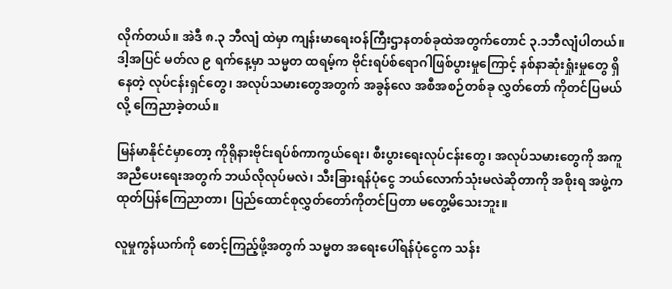လိုက်တယ်။ အဲဒီ ၈.၃ ဘီလျံ ထဲမှာ ကျန်းမာရေးဝန်ကြီးဌာနတစ်ခုထဲအတွက်တောင် ၃.၁ဘီလျံပါတယ်။ ဒါ့အပြင် မတ်လ ၉ ရက်နေ့မှာ သမ္မတ ထရမ့်က ဗိုင်းရပ်စ်ရောဂါဖြစ်ပွားမှုကြောင့် နစ်နာဆုံးရှုံးမှုတွေ ရှိနေတဲ့ လုပ်ငန်းရှင်တွေ၊ အလုပ်သမားတွေအတွက် အခွန်လေ အစီအစဉ်တစ်ခု လွှတ်တော် ကိုတင်ပြမယ်လို့ ကြေညာခဲ့တယ်။

မြန်မာနိုင်ငံမှာတော့ ကိုရိုနားဗိုင်းရပ်စ်ကာကွယ်ရေး၊ စီးပွားရေးလုပ်ငန်းတွေ၊ အလုပ်သမားတွေကို အကူအညီပေးရေးအတွက် ဘယ်လိုလုပ်မလဲ၊ သီးခြားရန်ပုံငွေ ဘယ်လောက်သုံးမလဲဆိုတာကို အစိုးရ အဖွဲ့က ထုတ်ပြန်ကြေညာတာ၊ ပြည်ထောင်စုလွှတ်တော်ကိုတင်ပြတာ မတွေ့မိသေးဘူး။

လူမှုကွန်ယက်ကို စောင့်ကြည့်ဖို့အတွက် သမ္မတ အရေးပေါ်ရန်ပုံငွေက သန်း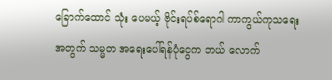ခြောက်ထောင် သုံး ပေမယ့် ဗိုင်းရပ်စ်ရောဂါ ကာကွယ်ကုသရေးအတွက် သမ္မတ အရေးပေါ်ရန်ပုံငွေက ဘယ် လောက်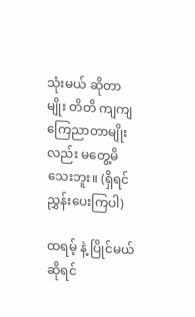သုံးမယ် ဆိုတာမျိုး တိတိ ကျကျ ကြေညာတာမျိုးလည်း မတွေ့မိသေးဘူး။ (ရှိရင် ညွှန်းပေးကြပါ)

ထရမ့် နဲ့ ပြိုင်မယ်ဆိုရင်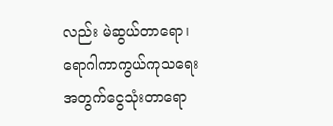လည်း မဲဆွယ်တာရော၊ ရောဂါကာကွယ်ကုသရေး အတွက်ငွေသုံးတာရော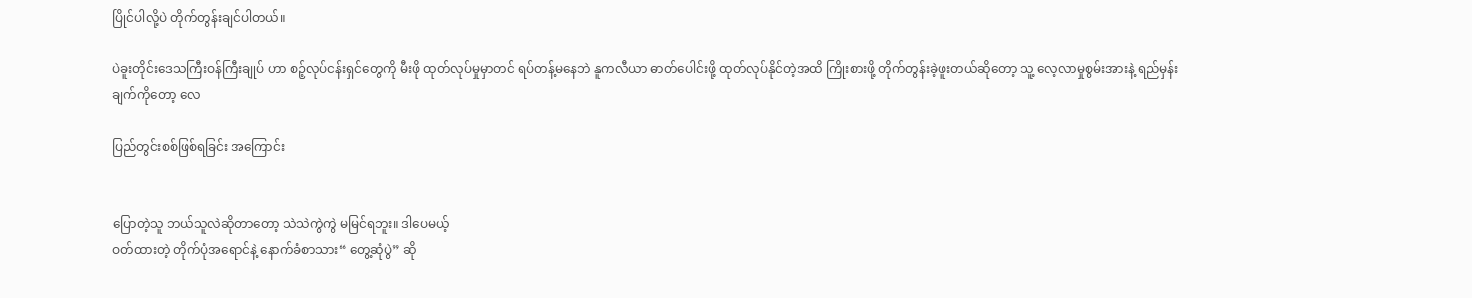ပြိုင်ပါလို့ပဲ တိုက်တွန်းချင်ပါတယ်။

ပဲခူးတိုင်းဒေသကြီးဝန်ကြီးချုပ် ဟာ စဉ့်လုပ်ငန်းရှင်တွေကို မီးဖို ထုတ်လုပ်မှုမှာတင် ရပ်တန့်မနေဘဲ နူကလီယာ ဓာတ်ပေါင်းဖို့ ထုတ်လုပ်နိုင်တဲ့အထိ ကြိုးစားဖို့ တိုက်တွန်းခဲ့ဖူးတယ်ဆိုတော့ သူ့ လေ့လာမှုစွမ်းအားနဲ့ ရည်မှန်း ချက်ကိုတော့ လေ

ပြည်တွင်းစစ်ဖြစ်ရခြင်း အကြောင်း


ပြောတဲ့သူ ဘယ်သူလဲဆိုတာတော့ သဲသဲကွဲကွဲ မမြင်ရဘူး။ ဒါပေမယ့်
ဝတ်ထားတဲ့ တိုက်ပုံအရောင်နဲ့ နောက်ခံစာသား“ တွေ့ဆုံပွဲ” ဆို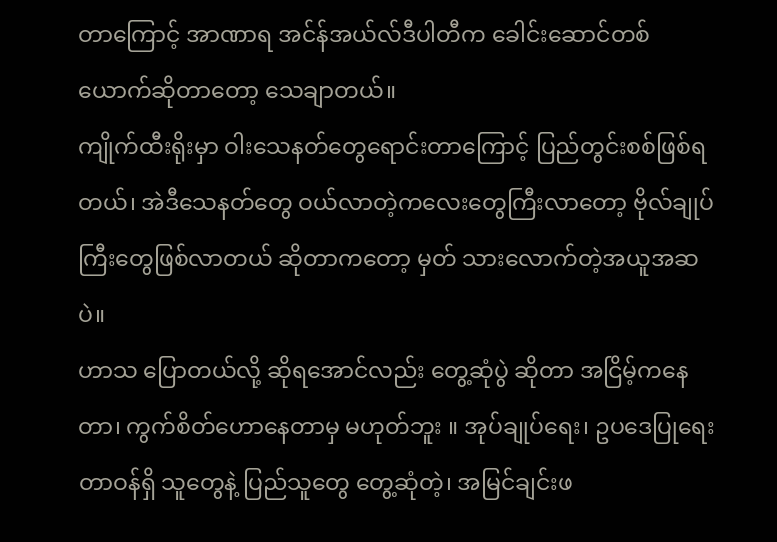တာကြောင့် အာဏာရ အင်န်အယ်လ်ဒီပါတီက ခေါင်းဆောင်တစ်ယောက်ဆိုတာတော့ သေချာတယ်။
ကျိုက်ထီးရိုးမှာ ဝါးသေနတ်တွေရောင်းတာကြောင့် ပြည်တွင်းစစ်ဖြစ်ရတယ်၊ အဲဒီသေနတ်တွေ ဝယ်လာတဲ့ကလေးတွေကြီးလာတော့ ဗိုလ်ချုပ်ကြီးတွေဖြစ်လာတယ် ဆိုတာကတော့ မှတ် သားလောက်တဲ့အယူအဆပဲ။
ဟာသ ပြောတယ်လို့ ဆိုရအောင်လည်း တွေ့ဆုံပွဲ ဆိုတာ အငြိမ့်ကနေတာ၊ ကွက်စိတ်ဟောနေတာမှ မဟုတ်ဘူး ။ အုပ်ချုပ်ရေး၊ ဥပဒေပြုရေး တာဝန်ရှိ သူတွေနဲ့ ပြည်သူတွေ တွေ့ဆုံတဲ့၊ အမြင်ချင်းဖ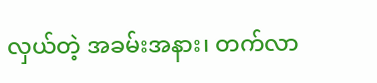လှယ်တဲ့ အခမ်းအနား၊ တက်လာ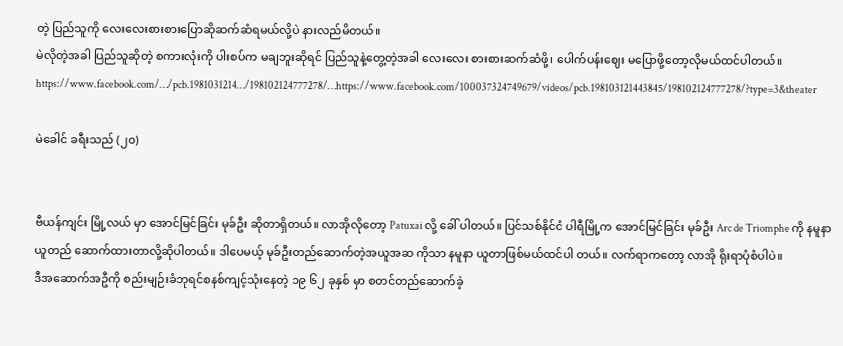တဲ့ ပြည်သူကို လေးလေးစားစားပြောဆိုဆက်ဆံရမယ်လို့ပဲ နားလည်မိတယ်။
မဲလိုတဲ့အခါ ပြည်သူဆိုတဲ့ စကားလုံးကို ပါးစပ်က မချဘူးဆိုရင် ပြည်သူနဲ့တွေ့တဲ့အခါ လေးလေး စားစားဆက်ဆံဖို့၊ ပေါက်ပန်းဈေး မပြောဖို့တော့လိုမယ်ထင်ပါတယ်။
https://www.facebook.com/…/pcb.1981031214…/198102124777278/…https://www.facebook.com/100037324749679/videos/pcb.198103121443845/198102124777278/?type=3&theater

မဲခေါင် ခရီးသည် (၂၀)


ဗီယန်ကျင်း မြို့လယ် မှာ အောင်မြင်ခြင်း မုခ်ဦး ဆိုတာရှိတယ်။ လာအိုလိုတော့ Patuxai လို့ ခေါ် ပါတယ်။ ပြင်သစ်နိုင်ငံ ပါရီမြို့က အောင်မြင်ခြင်း မုခ်ဦး Arc de Triomphe ကို နမူနာယူတည် ဆောက်ထားတာလို့ဆိုပါတယ်။ ဒါပေမယ့် မုခ်ဦးတည်ဆောက်တဲ့အယူအဆ ကိုသာ နမူနာ ယူတာဖြစ်မယ်ထင်ပါ တယ်။ လက်ရာကတော့ လာအို ရိုးရာပုံစံပါပဲ။
ဒီအဆောက်အဦကို စည်းမျဉ်းခံဘုရင်စနစ်ကျင့်သုံးနေတဲ့ ၁၉ ၆၂ ခုနှစ် မှာ စတင်တည်ဆောက်ခဲ့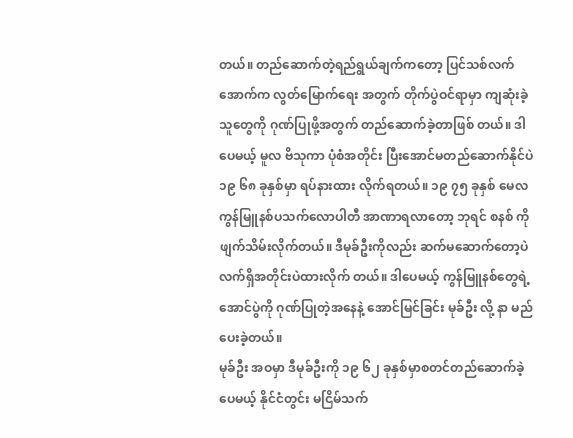တယ်။ တည်ဆောက်တဲ့ရည်ရွယ်ချက်ကတော့ ပြင်သစ်လက်အောက်က လွတ်မြောက်ရေး အတွက် တိုက်ပွဲဝင်ရာမှာ ကျဆုံးခဲ့သူတွေကို ဂုဏ်ပြုဖို့အတွက် တည်ဆောက်ခဲ့တာဖြစ် တယ်။ ဒါ ပေမယ့် မူလ ဗိသုကာ ပုံစံအတိုင်း ပြီးအောင်မတည်ဆောက်နိုင်ပဲ ၁၉ ၆၈ ခုနှစ်မှာ ရပ်နားထား လိုက်ရတယ်။ ၁၉ ၇၅ ခုနှစ် မေလ ကွန်မြူနစ်ပသက်လောပါတီ အာဏာရလာတော့ ဘုရင် စနစ် ကို ဖျက်သိမ်းလိုက်တယ်။ ဒီမုခ်ဦးကိုလည်း ဆက်မဆောက်တော့ပဲ လက်ရှိအတိုင်းပဲထားလိုက် တယ်။ ဒါပေမယ့် ကွန်မြူနစ်တွေရဲ့ အောင်ပွဲကို ဂုဏ်ပြုတဲ့အနေနဲ့ အောင်မြင်ခြင်း မုခ်ဦး လို့ နာ မည်ပေးခဲ့တယ်။
မုခ်ဦး အဝမှာ ဒီမုခ်ဦးကို ၁၉ ၆၂ ခုနှစ်မှာစတင်တည်ဆောက်ခဲ့ပေမယ့် နိုင်ငံတွင်း မငြိမ်သက်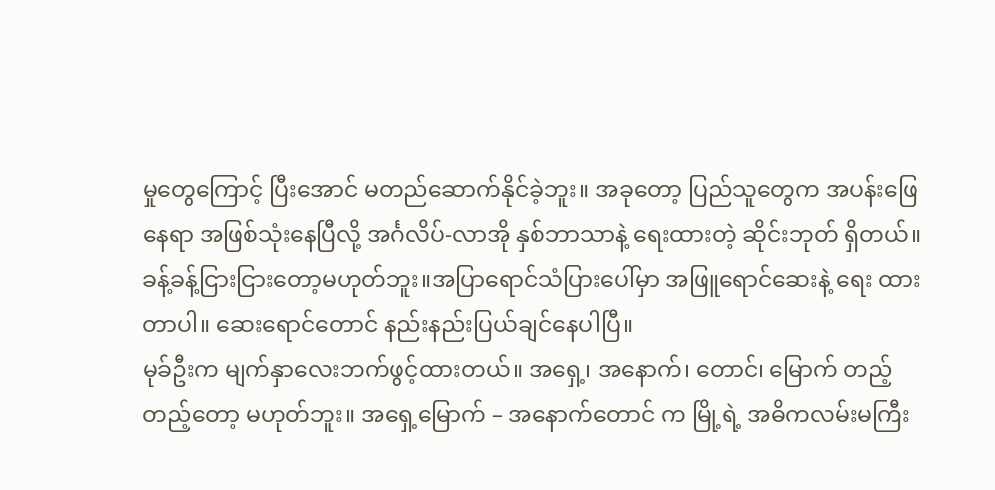မှုတွေကြောင့် ပြီးအောင် မတည်ဆောက်နိုင်ခဲ့ဘူး။ အခုတော့ ပြည်သူတွေက အပန်းဖြေ နေရာ အဖြစ်သုံးနေပြီလို့ အင်္ဂလိပ်-လာအို နှစ်ဘာသာနဲ့ ရေးထားတဲ့ ဆိုင်းဘုတ် ရှိတယ်။ ခန့်ခန့်ငြားငြားတော့မဟုတ်ဘူး။အပြာရောင်သံပြားပေါ်မှာ အဖြူရောင်ဆေးနဲ့ ရေး ထားတာပါ။ ဆေးရောင်တောင် နည်းနည်းပြယ်ချင်နေပါပြီ။
မုခ်ဦးက မျက်နှာလေးဘက်ဖွင့်ထားတယ်။ အရှေ့၊ အနောက်၊ တောင်၊ မြောက် တည့်တည့်တော့ မဟုတ်ဘူး။ အရှေ့မြောက် – အနောက်တောင် က မြို့ရဲ့ အဓိကလမ်းမကြီး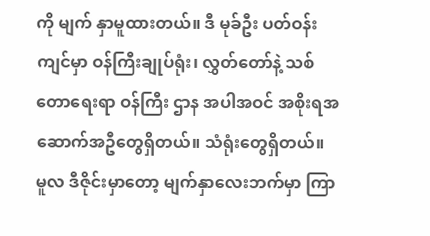ကို မျက် နှာမူထားတယ်။ ဒီ မုခ်ဦး ပတ်ဝန်းကျင်မှာ ဝန်ကြီးချုပ်ရုံး၊ လွှတ်တော်နဲ့ သစ်တောရေးရာ ဝန်ကြီး ဌာန အပါအဝင် အစိုးရအဆောက်အဦတွေရှိတယ်။ သံရုံးတွေရှိတယ်။
မူလ ဒီဇိုင်းမှာတော့ မျက်နှာလေးဘက်မှာ ကြာ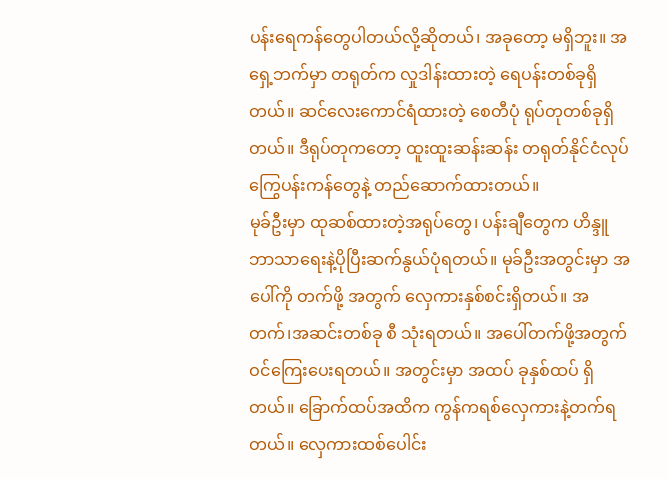ပန်းရေကန်တွေပါတယ်လို့ဆိုတယ်၊ အခုတော့ မရှိဘူး။ အရှေ့ဘက်မှာ တရုတ်က လှုဒါန်းထားတဲ့ ရေပန်းတစ်ခုရှိတယ်။ ဆင်လေးကောင်ရံထားတဲ့ စေတီပုံ ရုပ်တုတစ်ခုရှိတယ်။ ဒီရုပ်တုကတော့ ထူးထူးဆန်းဆန်း တရုတ်နိုင်ငံလုပ်ကြွေပန်းကန်တွေနဲ့ တည်ဆောက်ထားတယ်။
မုခ်ဦးမှာ ထုဆစ်ထားတဲ့အရုပ်တွေ၊ ပန်းချီတွေက ဟိန္ဒူဘာသာရေးနဲ့ပိုပြီးဆက်နွယ်ပုံရတယ်။ မုခ်ဦးအတွင်းမှာ အပေါ်ကို တက်ဖို့ အတွက် လှေကားနှစ်စင်းရှိတယ်။ အတက်၊အဆင်းတစ်ခု စီ သုံးရတယ်။ အပေါ်တက်ဖို့အတွက် ဝင်ကြေးပေးရတယ်။ အတွင်းမှာ အထပ် ခုနှစ်ထပ် ရှိတယ်။ ခြောက်ထပ်အထိက ကွန်ကရစ်လှေကားနဲ့တက်ရတယ်။ လှေကားထစ်ပေါင်း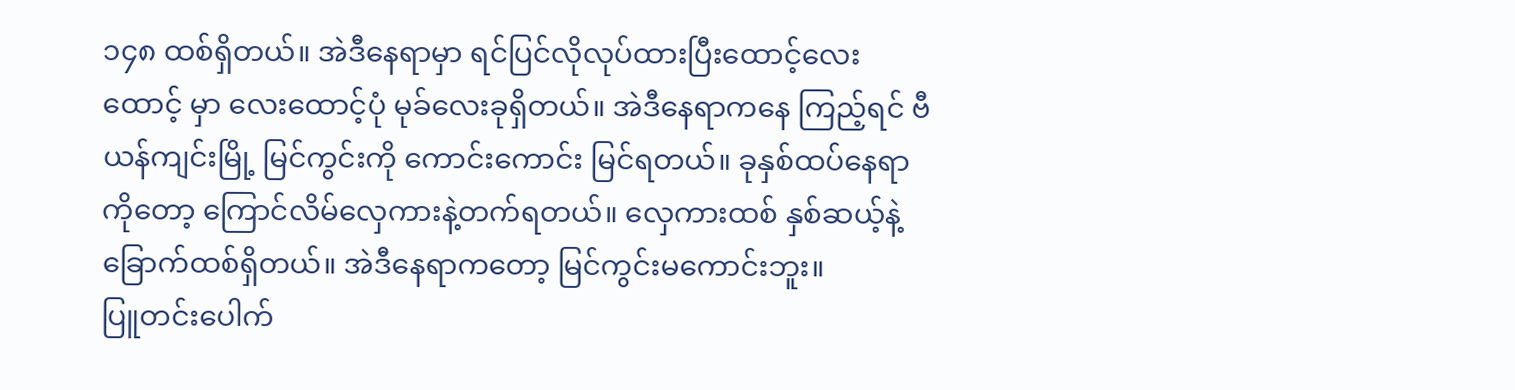၁၄၈ ထစ်ရှိတယ်။ အဲဒီနေရာမှာ ရင်ပြင်လိုလုပ်ထားပြီးထောင့်လေးထောင့် မှာ လေးထောင့်ပုံ မုခ်လေးခုရှိတယ်။ အဲဒီနေရာကနေ ကြည့်ရင် ဗီယန်ကျင်းမြို့ မြင်ကွင်းကို ကောင်းကောင်း မြင်ရတယ်။ ခုနှစ်ထပ်နေရာကိုတော့ ကြောင်လိမ်လှေကားနဲ့တက်ရတယ်။ လှေကားထစ် နှစ်ဆယ့်နဲ့ ခြောက်ထစ်ရှိတယ်။ အဲဒီနေရာကတော့ မြင်ကွင်းမကောင်းဘူး။
ပြူတင်းပေါက်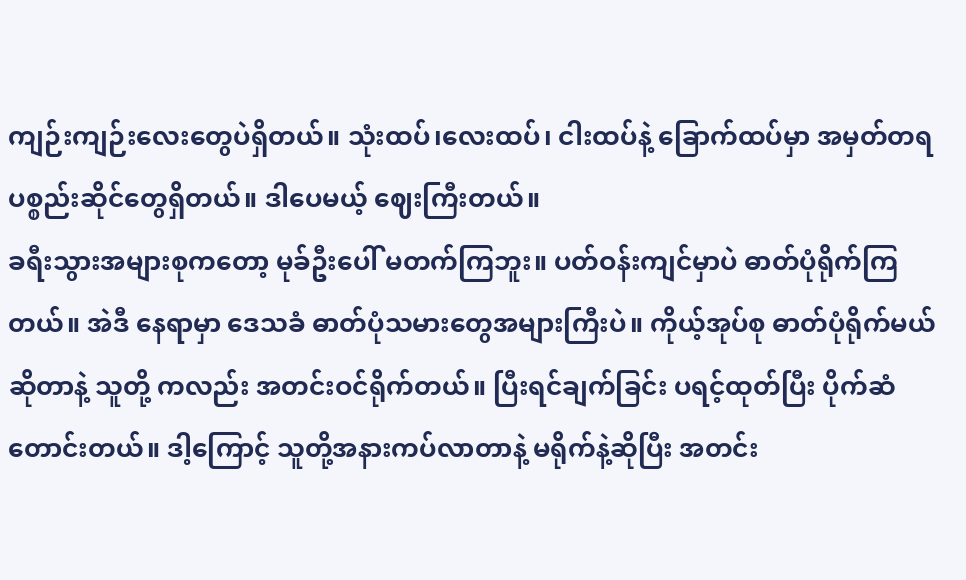ကျဉ်းကျဉ်းလေးတွေပဲရှိတယ်။ သုံးထပ်၊လေးထပ်၊ ငါးထပ်နဲ့ ခြောက်ထပ်မှာ အမှတ်တရပစ္စည်းဆိုင်တွေရှိတယ်။ ဒါပေမယ့် ဈေးကြီးတယ်။
ခရီးသွားအများစုကတော့ မုခ်ဦးပေါ် မတက်ကြဘူး။ ပတ်ဝန်းကျင်မှာပဲ ဓာတ်ပုံရိုက်ကြတယ်။ အဲဒီ နေရာမှာ ဒေသခံ ဓာတ်ပုံသမားတွေအများကြီးပဲ။ ကိုယ့်အုပ်စု ဓာတ်ပုံရိုက်မယ်ဆိုတာနဲ့ သူတို့ ကလည်း အတင်းဝင်ရိုက်တယ်။ ပြီးရင်ချက်ခြင်း ပရင့်ထုတ်ပြီး ပိုက်ဆံတောင်းတယ်။ ဒါ့ကြောင့် သူတို့အနားကပ်လာတာနဲ့ မရိုက်နဲ့ဆိုပြီး အတင်း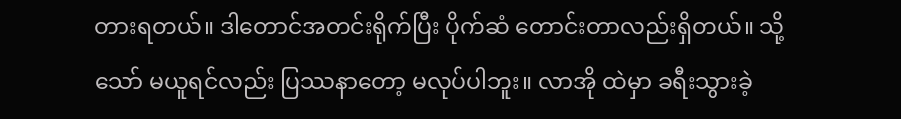တားရတယ်။ ဒါတောင်အတင်းရိုက်ပြီး ပိုက်ဆံ တောင်းတာလည်းရှိတယ်။ သို့သော် မယူရင်လည်း ပြဿနာတော့ မလုပ်ပါဘူး။ လာအို ထဲမှာ ခရီးသွားခဲ့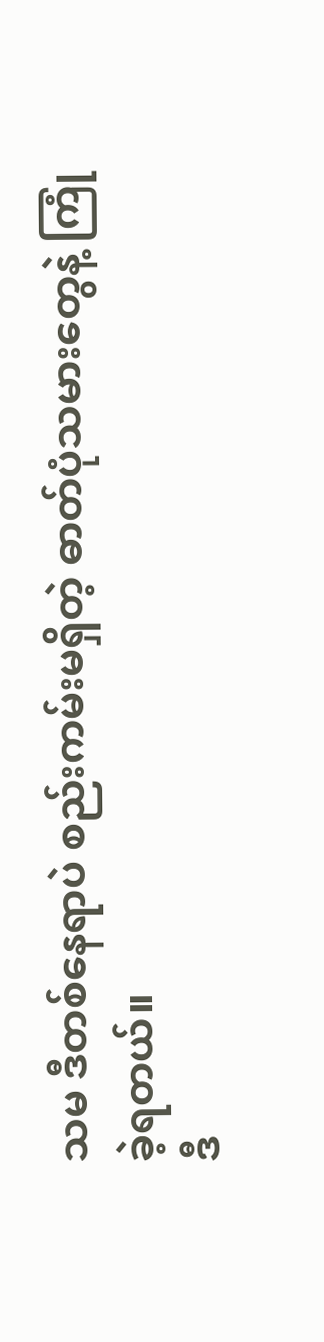သမ ဒီတစ်နေရာပဲ စည်းကမ်းမရှိတဲ့ ဓာတ်ပုံသမားတွေနဲ့ ကြုံခဲ့ရတယ်။
ဒီ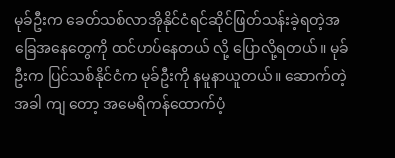မုခ်ဦးက ခေတ်သစ်လာအိုနိုင်ငံရင်ဆိုင်ဖြတ်သန်းခဲ့ရတဲ့အခြေအနေတွေကို ထင်ဟပ်နေတယ် လို့ ပြောလို့ရတယ်။ မုခ်ဦးက ပြင်သစ်နိုင်ငံက မုခ်ဦးကို နမူနာယူတယ်။ ဆောက်တဲ့အခါ ကျ တော့ အမေရိကန်ထောက်ပံ့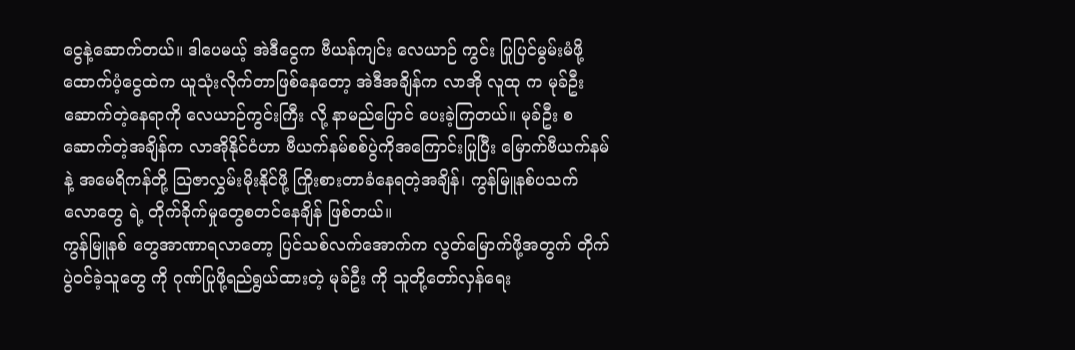ငွေနဲ့ဆောက်တယ်။ ဒါပေမယ့် အဲဒီငွေက ဗီယန်ကျင်း လေယာဉ် ကွင်း ပြုပြင်မွမ်းမံဖို့ ထောက်ပံ့ငွေထဲက ယူသုံးလိုက်တာဖြစ်နေတော့ အဲဒီအချိန်က လာအို လူထု က မုခ်ဦးဆောက်တဲ့နေရာကို လေယာဉ်ကွင်းကြီး လို့ နာမည်ပြောင် ပေးခဲ့ကြတယ်။ မုခ်ဦး စဆောက်တဲ့အချိန်က လာအိုနိုင်ငံဟာ ဗီယက်နမ်စစ်ပွဲကိုအကြောင်းပြုပြီး မြောက်ဗီယက်နမ် နဲ့ အမေရိကန်တို့ သြဇာလွှမ်းမိုးနိုင်ဖို့ ကြိုးစားတာခံနေရတဲ့အချိန်၊ ကွန်မြူနစ်ပသက်လောတွေ ရဲ့ တိုက်ခိုက်မှုတွေစတင်နေချိန် ဖြစ်တယ်။
ကွန်မြူနစ် တွေအာဏာရလာတော့ ပြင်သစ်လက်အောက်က လွတ်မြောက်ဖို့အတွက် တိုက်ပွဲဝင်ခဲ့သူတွေ ကို ဂုဏ်ပြုဖို့ရည်ရွယ်ထားတဲ့ မုခ်ဦး ကို သူတို့တော်လှန်ရေး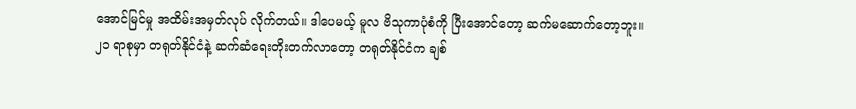အောင်မြင်မှု အထိမ်းအမှတ်လုပ် လိုက်တယ်။ ဒါပေမယ့် မူလ ဗိသုကာပုံစံကို ပြီးအောင်တော့ ဆက်မဆောက်တော့ဘူး။
၂၁ ရာစုမှာ တရုတ်နိုင်ငံနဲ့ ဆက်ဆံရေးတိုးတက်လာတော့ တရုတ်နိုင်ငံက ချစ်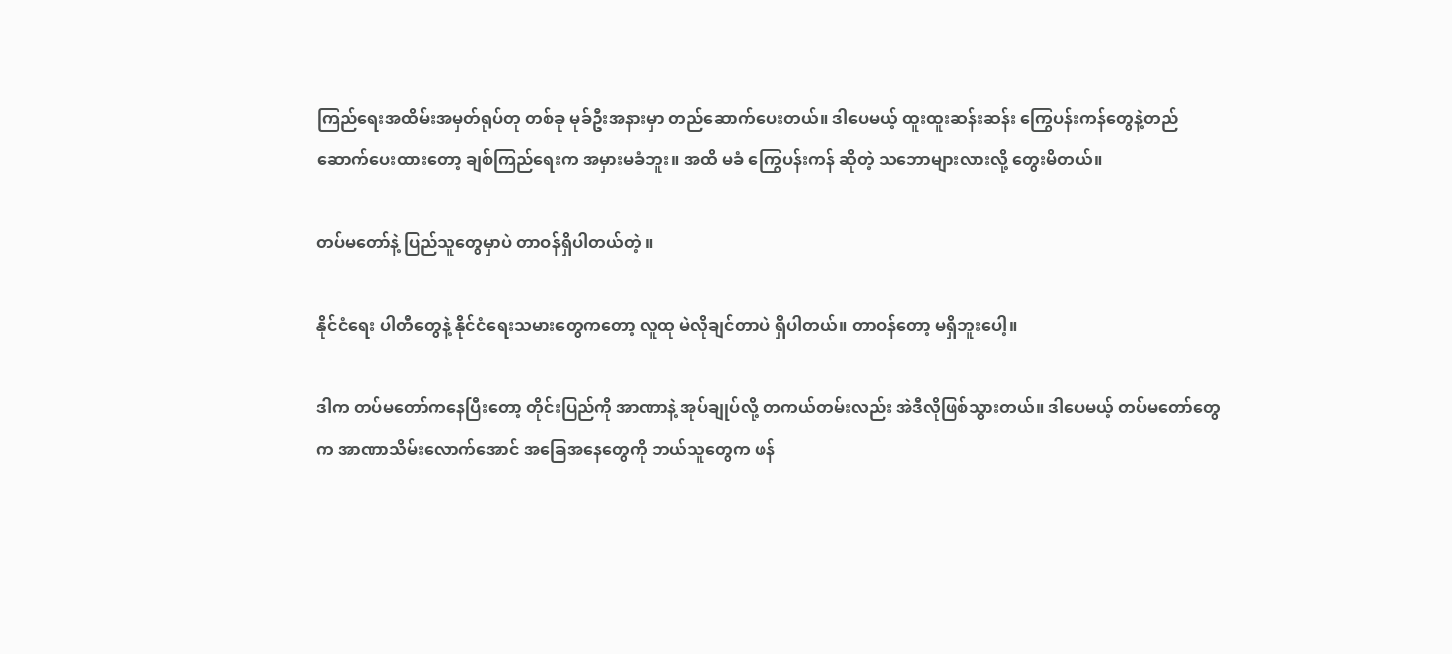ကြည်ရေးအထိမ်းအမှတ်ရုပ်တု တစ်ခု မုခ်ဦးအနားမှာ တည်ဆောက်ပေးတယ်။ ဒါပေမယ့် ထူးထူးဆန်းဆန်း ကြွေပန်းကန်တွေနဲ့တည်ဆောက်ပေးထားတော့ ချစ်ကြည်ရေးက အမှားမခံဘူး။ အထိ မခံ ကြွေပန်းကန် ဆိုတဲ့ သဘောများလားလို့ တွေးမိတယ်။

တပ်မတော်နဲ့ ပြည်သူတွေမှာပဲ တာဝန်ရှိပါတယ်တဲ့ ။

နိုင်ငံရေး ပါတီတွေနဲ့ နိုင်ငံရေးသမားတွေကတော့ လူထု မဲလိုချင်တာပဲ ရှိပါတယ်။ တာဝန်တော့ မရှိဘူးပေါ့။

ဒါက တပ်မတော်ကနေပြီးတော့ တိုင်းပြည်ကို အာဏာနဲ့ အုပ်ချုပ်လို့ တကယ်တမ်းလည်း အဲဒီလိုဖြစ်သွားတယ်။ ဒါပေမယ့် တပ်မတော်တွေက အာဏာသိမ်းလောက်အောင် အခြေအနေတွေကို ဘယ်သူတွေက ဖန်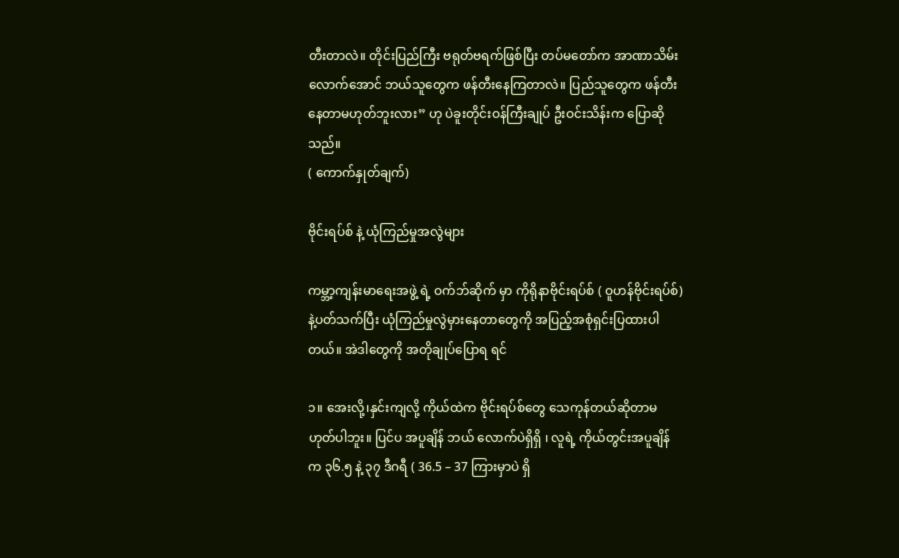တီးတာလဲ။ တိုင်းပြည်ကြီး ဗရုတ်ဗရက်ဖြစ်ပြီး တပ်မတော်က အာဏာသိမ်းလောက်အောင် ဘယ်သူတွေက ဖန်တီးနေကြတာလဲ။ ပြည်သူတွေက ဖန်တီးနေတာမဟုတ်ဘူးလား” ဟု ပဲခူးတိုင်းဝန်ကြီးချုပ် ဦးဝင်းသိန်းက ပြောဆိုသည်။
( ကောက်နှုတ်ချက်)

ဗိုင်းရပ်စ် နဲ့ ယုံကြည်မှုအလွဲများ

ကမ္ဘာ့ကျန်းမာရေးအဖွဲ့ ရဲ့ ဝက်ဘ်ဆိုက် မှာ ကိုရိုနာဗိုင်းရပ်စ် ( ဝူဟန်ဗိုင်းရပ်စ်) နဲ့ပတ်သက်ပြီး ယုံကြည်မှုလွဲမှားနေတာတွေကို အပြည့်အစုံရှင်းပြထားပါတယ်။ အဲဒါတွေကို အတိုချုပ်ပြောရ ရင်

၁။ အေးလို့၊နှင်းကျလို့ ကိုယ်ထဲက ဗိုင်းရပ်စ်တွေ သေကုန်တယ်ဆိုတာမဟုတ်ပါဘူး။ ပြင်ပ အပူချိန် ဘယ် လောက်ပဲရှိရှိ ၊ လူရဲ့ ကိုယ်တွင်းအပူချိန်က ၃၆.၅ နဲ့ ၃၇ ဒီဂရီ ( 36.5 – 37 ကြားမှာပဲ ရှိ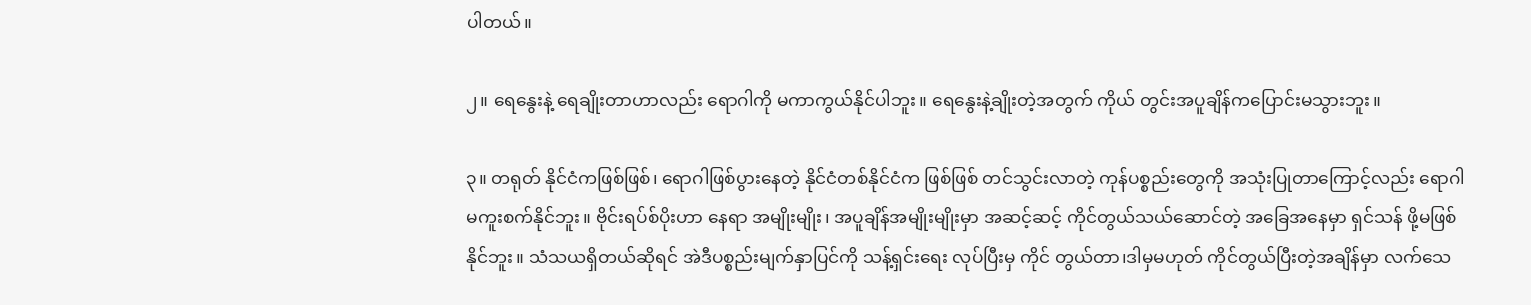ပါတယ်။

၂။ ရေနွေးနဲ့ ရေချိုးတာဟာလည်း ရောဂါကို မကာကွယ်နိုင်ပါဘူး။ ရေနွေးနဲ့ချိုးတဲ့အတွက် ကိုယ် တွင်းအပူချိန်ကပြောင်းမသွားဘူး။

၃။ တရုတ် နိုင်ငံကဖြစ်ဖြစ်၊ ရောဂါဖြစ်ပွားနေတဲ့ နိုင်ငံတစ်နိုင်ငံက ဖြစ်ဖြစ် တင်သွင်းလာတဲ့ ကုန်ပစ္စည်းတွေကို အသုံးပြုတာကြောင့်လည်း ရောဂါမကူးစက်နိုင်ဘူး။ ဗိုင်းရပ်စ်ပိုးဟာ နေရာ အမျိုးမျိုး၊ အပူချိန်အမျိုးမျိုးမှာ အဆင့်ဆင့် ကိုင်တွယ်သယ်ဆောင်တဲ့ အခြေအနေမှာ ရှင်သန် ဖို့မဖြစ်နိုင်ဘူး။ သံသယရှိတယ်ဆိုရင် အဲဒီပစ္စည်းမျက်နှာပြင်ကို သန့်ရှင်းရေး လုပ်ပြီးမှ ကိုင် တွယ်တာ၊ဒါမှမဟုတ် ကိုင်တွယ်ပြီးတဲ့အချိန်မှာ လက်သေ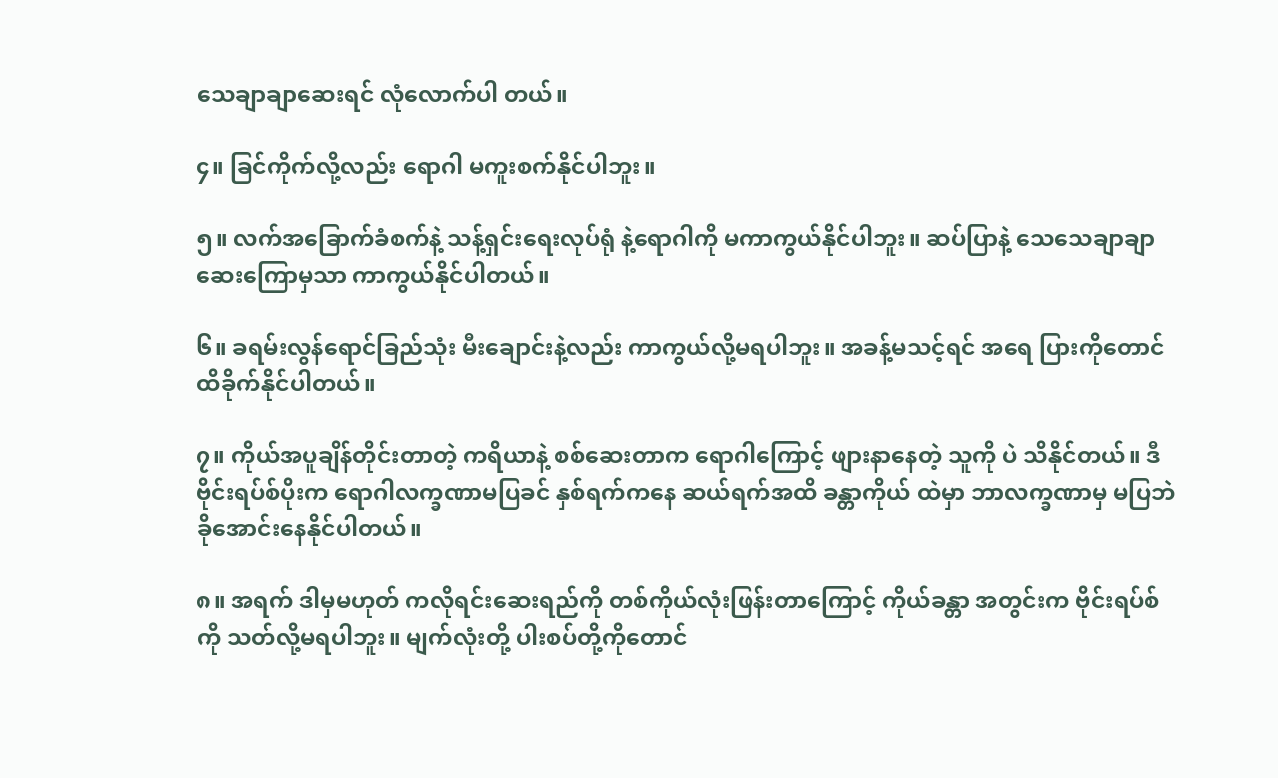သေချာချာဆေးရင် လုံလောက်ပါ တယ်။

၄။ ခြင်ကိုက်လို့လည်း ရောဂါ မကူးစက်နိုင်ပါဘူး။

၅။ လက်အခြောက်ခံစက်နဲ့ သန့်ရှင်းရေးလုပ်ရုံ နဲ့ရောဂါကို မကာကွယ်နိုင်ပါဘူး။ ဆပ်ပြာနဲ့ သေသေချာချာဆေးကြောမှသာ ကာကွယ်နိုင်ပါတယ်။

၆။ ခရမ်းလွန်ရောင်ခြည်သုံး မီးချောင်းနဲ့လည်း ကာကွယ်လို့မရပါဘူး။ အခန့်မသင့်ရင် အရေ ပြားကိုတောင်ထိခိုက်နိုင်ပါတယ်။

၇။ ကိုယ်အပူချိန်တိုင်းတာတဲ့ ကရိယာနဲ့ စစ်ဆေးတာက ရောဂါကြောင့် ဖျားနာနေတဲ့ သူကို ပဲ သိနိုင်တယ်။ ဒီဗိုင်းရပ်စ်ပိုးက ရောဂါလက္ခဏာမပြခင် နှစ်ရက်ကနေ ဆယ်ရက်အထိ ခန္တာကိုယ် ထဲမှာ ဘာလက္ခဏာမှ မပြဘဲ ခိုအောင်းနေနိုင်ပါတယ်။

၈။ အရက် ဒါမှမဟုတ် ကလိုရင်းဆေးရည်ကို တစ်ကိုယ်လုံးဖြန်းတာကြောင့် ကိုယ်ခန္တာ အတွင်းက ဗိုင်းရပ်စ်ကို သတ်လို့မရပါဘူး။ မျက်လုံးတို့ ပါးစပ်တို့ကိုတောင်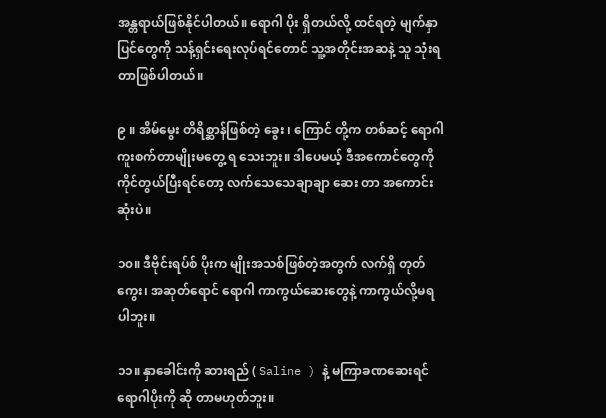အန္တရာယ်ဖြစ်နိုင်ပါတယ်။ ရောဂါ ပိုး ရှိတယ်လို့ ထင်ရတဲ့ မျက်နှာပြင်တွေကို သန့်ရှင်းရေးလုပ်ရင်တောင် သူ့အတိုင်းအဆနဲ့ သူ သုံးရတာဖြစ်ပါတယ်။

၉ ။ အိမ်မွေး တိရိစ္ဆာန်ဖြစ်တဲ့ ခွေး ၊ ကြောင် တို့က တစ်ဆင့် ရောဂါကူးစက်တာမျိုးမတွေ့ ရ သေးဘူး။ ဒါပေမယ့် ဒီအကောင်တွေကို ကိုင်တွယ်ပြီးရင်တော့ လက်သေသေချာချာ ဆေး တာ အကောင်းဆုံးပဲ။

၁၀။ ဒီဗိုင်းရပ်စ် ပိုးက မျိုးအသစ်ဖြစ်တဲ့အတွက် လက်ရှိ တုတ်ကွေး၊ အဆုတ်ရောင် ရောဂါ ကာကွယ်ဆေးတွေနဲ့ ကာကွယ်လို့မရပါဘူး။

၁၁။ နှာခေါင်းကို ဆားရည် ( Saline ) နဲ့ မကြာခဏဆေးရင် ရောဂါပိုးကို ဆို တာမဟုတ်ဘူး။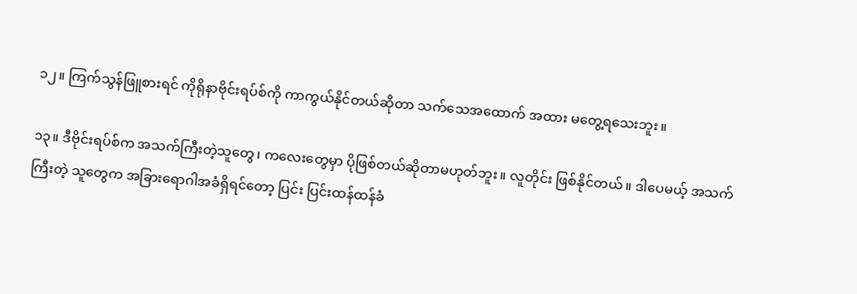၁၂။ ကြက်သွန်ဖြူစားရင် ကိုရိုနာဗိုင်းရပ်စ်ကို ကာကွယ်နိုင်တယ်ဆိုတာ သက်သေအထောက် အထား မတွေ့ရသေးဘူး။

၁၃။ ဒီဗိုင်းရပ်စ်က အသက်ကြီးတဲ့သူတွေ၊ ကလေးတွေမှာ ပိုဖြစ်တယ်ဆိုတာမဟုတ်ဘူး။ လူတိုင်း ဖြစ်နိုင်တယ်။ ဒါပေမယ့် အသက်ကြီးတဲ့ သူတွေက အခြားရောဂါအခံရှိရင်တော့ ပြင်း ပြင်းထန်ထန်ခံ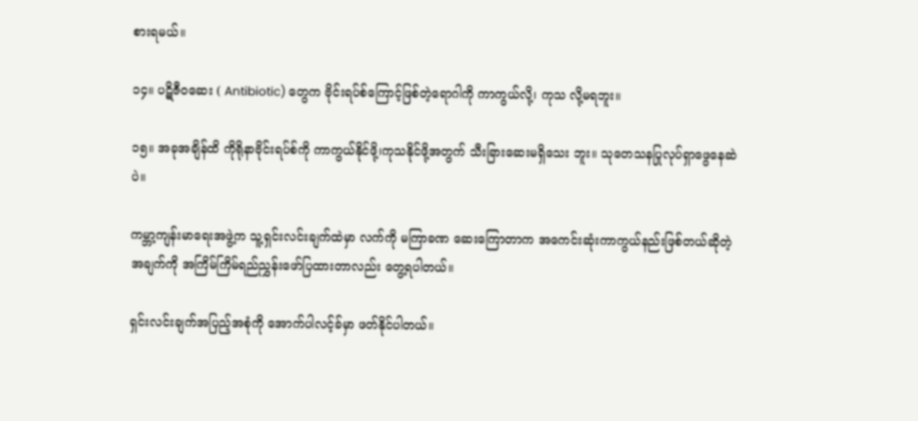စားရမယ်။

၁၄။ ပဋိဇီဝဆေး ( Antibiotic) တွေက ဗိုင်းရပ်စ်ကြောင့်ဖြစ်တဲ့ရောဂါကို ကာကွယ်လို့၊ ကုသ လို့မရဘူး။

၁၅။ အခုအချိန်ထိ ကိုရိုနာဗိုင်းရပ်စ်ကို ကာကွယ်နိုင်ဖို့၊ကုသနိုင်ဖို့အတွက် သီးခြားဆေးမရှိသေး ဘူး။ သုတေသနပြုလုပ်ရှာဖွေနေဆဲပဲ။

ကမ္ဘာ့ကျန်းမာရေးအဖွဲ့က သူ့ရှင်းလင်းချက်ထဲမှာ လက်ကို မကြာခဏ ဆေးကြောတာက အကေင်းဆုံးကာကွယ်နည်းဖြစ်တယ်ဆိုတဲ့အချက်ကို အကြိမ်ကြိမ်ရည်ညွှန်းဖော်ပြထားတာလည်း တွေ့ရပါတယ်။

ရှင်းလင်းချက်အပြည့်အစုံကို အောက်ပါလင့်ခ်မှာ ဖတ်နိုင်ပါတယ်။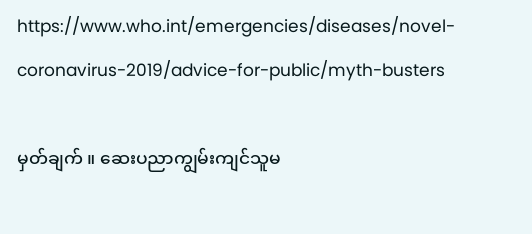https://www.who.int/emergencies/diseases/novel-coronavirus-2019/advice-for-public/myth-busters

မှတ်ချက် ။ ဆေးပညာကျွမ်းကျင်သူမ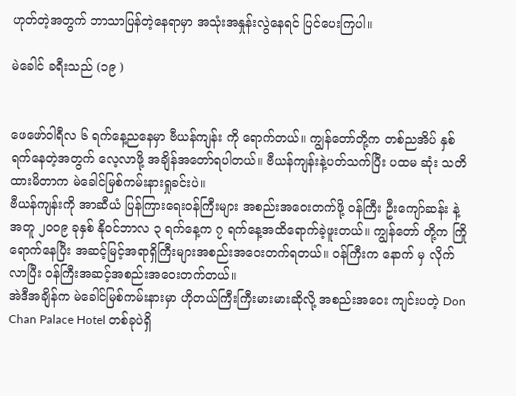ဟုတ်တဲ့အတွက် ဘာသာပြန်တဲ့နေရာမှာ အသုံးအနှုန်းလွဲနေရင် ပြင်ပေးကြပါ။

မဲခေါင် ခရီးသည် (၁၉ )


ဖေဖော်ဝါရီလ ၆ ရက်နေ့ညနေမှာ ဗီယန်ကျန်း ကို ရောက်တယ်။ ကျွန်တော်တို့က တစ်ညအိပ် နှစ် ရက်နေတဲ့အတွက် လေ့လာဖို့ အချိန်အတော်ရပါတယ်။ ဗီယန်ကျန်းနဲ့ပတ်သက်ပြီး ပထမ ဆုံး သတိထားမိတာက မဲခေါင်မြစ်ကမ်းနားရှုခင်းပဲ။
ဗီယန်ကျန်းကို အာဆီယံ ပြန်ကြားရေးဝန်ကြီးများ အစည်းအဝေးတက်ဖို့ ဝန်ကြီး ဦးကျော်ဆန်း နဲ့ အတူ ၂၀၀၉ ခုနှစ် နိုဝင်ဘာလ ၃ ရက်နေ့က ၇ ရက်နေ့အထိရောက်ခဲ့ဖူးတယ်။ ကျွန်တော် တို့က ကြိုရောက်နေပြီး အဆင့်မြင့်အရာရှိကြီးများအစည်းအဝေးတက်ရတယ်။ ဝန်ကြီးက နောက် မှ လိုက်လာပြီး ဝန်ကြီးအဆင့်အစည်းအဝေးတက်တယ်။
အဲဒီအချိန်က မဲခေါင်မြစ်ကမ်းနားမှာ ဟိုတယ်ကြီးကြီးမားမားဆိုလို့ အစည်းအဝေး ကျင်းပတဲ့ Don Chan Palace Hotel တစ်ခုပဲရှိ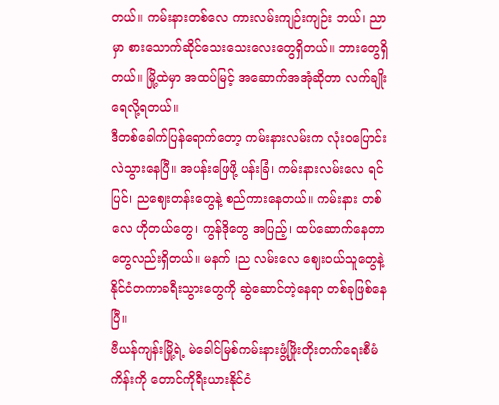တယ်။ ကမ်းနားတစ်လေ ကားလမ်းကျဉ်းကျဉ်း ဘယ်၊ ညာ မှာ စားသောက်ဆိုင်သေးသေးလေးတွေရှိတယ်။ ဘားတွေရှိတယ်။ မြို့ထဲမှာ အထပ်မြင့် အဆောက်အအုံဆိုတာ လက်ချိုးရေလို့ရတယ်။
ဒီတစ်ခေါက်ပြန်ရောက်တော့ ကမ်းနားလမ်းက လုံးဝပြောင်းလဲသွားနေပြီ။ အပန်းဖြေဖို့ ပန်းခြံ၊ ကမ်းနားလမ်းလေ ရင်ပြင်၊ ညဈေးတန်းတွေနဲ့ စည်ကားနေတယ်။ ကမ်းနား တစ်လေ ဟိုတယ်တွေ၊ ကွန်ဒိုတွေ အပြည့်၊ ထပ်ဆောက်နေတာတွေလည်းရှိတယ်။ မနက် ၊ည လမ်းလေ ဈေးဝယ်သူတွေနဲ့ နိုင်ငံတကာခရီးသွားတွေကို ဆွဲဆောင်တဲ့နေရာ တစ်ခုဖြစ်နေပြီ။
ဗီယန်ကျန်းမြို့ရဲ့ မဲခေါင်မြစ်ကမ်းနားဖွံ့ဖြိုးတိုးတက်ရေးစီမံကိန်းကို တောင်ကိုရီးယားနိုင်ငံ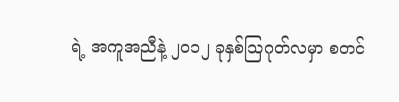ရဲ့ အကူအညီနဲ့ ၂၀၁၂ ခုနှစ်သြဂုတ်လမှာ စတင်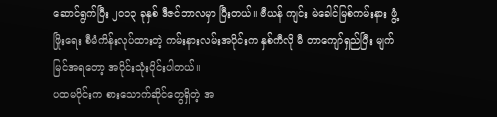ဆောင်ရွက်ပြီး ၂၀၁၃ ခုနှစ် ဒီဇင်ဘာလမှာ ပြီးတယ်။ ဗီယန် ကျင်း မဲခေါင်မြစ်ကမ်းနား ဖွံ့ဖြိုးရေး စီမံကိန်းလုပ်ထားတဲ့ ကမ်းနားလမ်းအပိုင်းက နှစ်ကီလို မီ တာကျော်ရှည်ပြီး မျက်မြင်အရတော့ အပိုင်းသုံးပိုင်းပါတယ်။
ပထမပိုင်းက စားသောက်ဆိုင်တွေရှိတဲ့ အ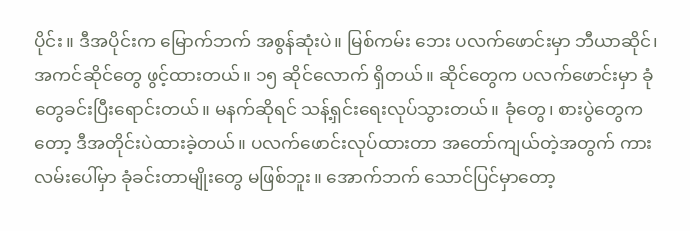ပိုင်း။ ဒီအပိုင်းက မြောက်ဘက် အစွန်ဆုံးပဲ။ မြစ်ကမ်း ဘေး ပလက်ဖောင်းမှာ ဘီယာဆိုင်၊ အကင်ဆိုင်တွေ ဖွင့်ထားတယ်။ ၁၅ ဆိုင်လောက် ရှိတယ်။ ဆိုင်တွေက ပလက်ဖောင်းမှာ ခုံတွေခင်းပြီးရောင်းတယ်။ မနက်ဆိုရင် သန့်ရှင်းရေးလုပ်သွားတယ်။ ခုံတွေ၊ စားပွဲတွေကတော့ ဒီအတိုင်းပဲထားခဲ့တယ်။ ပလက်ဖောင်းလုပ်ထားတာ အတော်ကျယ်တဲ့အတွက် ကားလမ်းပေါ်မှာ ခုံခင်းတာမျိုးတွေ မဖြစ်ဘူး။ အောက်ဘက် သောင်ပြင်မှာတော့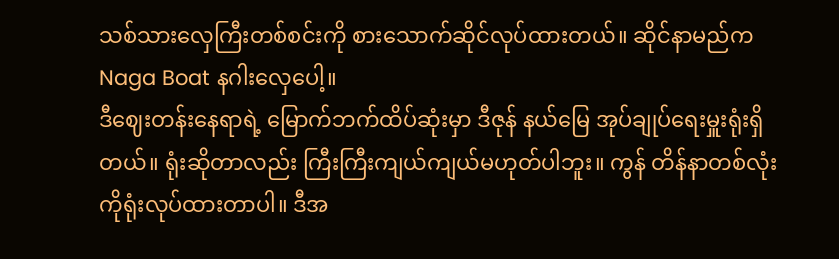သစ်သားလှေကြီးတစ်စင်းကို စားသောက်ဆိုင်လုပ်ထားတယ်။ ဆိုင်နာမည်က Naga Boat နဂါးလှေပေါ့။
ဒီဈေးတန်းနေရာရဲ့ မြောက်ဘက်ထိပ်ဆုံးမှာ ဒီဇုန် နယ်မြေ အုပ်ချုပ်ရေးမှူးရုံးရှိတယ်။ ရုံးဆိုတာလည်း ကြီးကြီးကျယ်ကျယ်မဟုတ်ပါဘူး။ ကွန် တိန်နာတစ်လုံးကိုရုံးလုပ်ထားတာပါ။ ဒီအ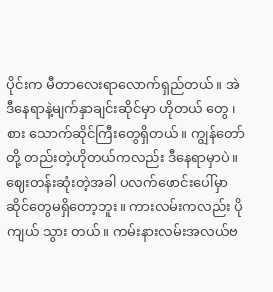ပိုင်းက မီတာလေးရာလောက်ရှည်တယ်။ အဲဒီနေရာနဲ့မျက်နှာချင်းဆိုင်မှာ ဟိုတယ် တွေ ၊ စား သောက်ဆိုင်ကြီးတွေရှိတယ်။ ကျွန်တော်တို့ တည်းတဲ့ဟိုတယ်ကလည်း ဒီနေရာမှာပဲ။
ဈေးတန်းဆုံးတဲ့အခါ ပလက်ဖောင်းပေါ်မှာ ဆိုင်တွေမရှိတော့ဘူး။ ကားလမ်းကလည်း ပိုကျယ် သွား တယ်။ ကမ်းနားလမ်းအလယ်ဗ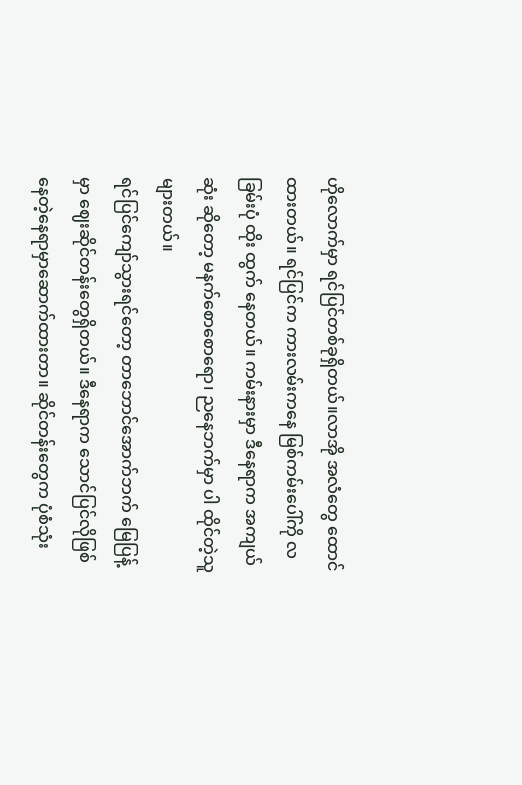ဟိုလောက်မှာ ရင်ပြင်တစ်ခုရှိတယ်။လာအို အလံတွေ ထောင်ထားတယ်။ ရင်ပြင်က ကားလမ်းကနေ မြစ်ကမ်းပေါ်ကို လခြမ်းပုံ ထိုး ထွက် နေတယ်။ ကမ်းနားမှာ ဒီနေရာက အကျယ်ဆုံး ဆိုတော့ မနက်စောစောရော၊ ညနေဘက်မှာ ပါ ထိုင်တဲ့သူများတယ်။
ရင်ပြင်ကျော်သွားရင်တော့ တာဘောင်အောက်ဘက် မြေပြန့်မှာ ဈေးဆိုင်တန်းတွေရှိတယ်။ ဒီနေရာက သောင်ပြင်လိုဖြစ်နေတဲ့နေရာမှာဆောက်ထားတာ။ ဆိုင်တန်းတွေက ပုံစံသုံး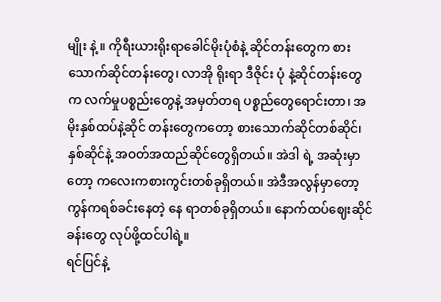မျိုး နဲ့ ။ ကိုရီးယားရိုးရာခေါင်မိုးပုံစံနဲ့ ဆိုင်တန်းတွေက စားသောက်ဆိုင်တန်းတွေ၊ လာအို ရိုးရာ ဒီဇိုင်း ပုံ နဲ့ဆိုင်တန်းတွေက လက်မှုပစ္စည်းတွေနဲ့ အမှတ်တရ ပစ္စည်တွေရောင်းတာ၊ အမိုးနှစ်ထပ်နဲ့ဆိုင် တန်းတွေကတော့ စားသောက်ဆိုင်တစ်ဆိုင်၊နှစ်ဆိုင်နဲ့ အဝတ်အထည်ဆိုင်တွေရှိတယ်။ အဲဒါ ရဲ့ အဆုံးမှာတော့ ကလေးကစားကွင်းတစ်ခုရှိတယ်။ အဲဒီအလွန်မှာတော့ ကွန်ကရစ်ခင်းနေတဲ့ နေ ရာတစ်ခုရှိတယ်။ နောက်ထပ်ဈေးဆိုင်ခန်းတွေ လုပ်ဖို့ထင်ပါရဲ့။
ရင်ပြင်နဲ့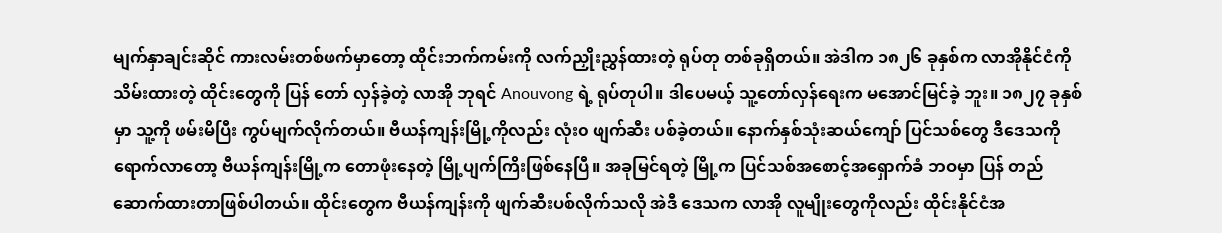မျက်နှာချင်းဆိုင် ကားလမ်းတစ်ဖက်မှာတော့ ထိုင်းဘက်ကမ်းကို လက်ညှိုးညွှန်ထားတဲ့ ရုပ်တု တစ်ခုရှိတယ်။ အဲဒါက ၁၈၂၆ ခုနှစ်က လာအိုနိုင်ငံကို သိမ်းထားတဲ့ ထိုင်းတွေကို ပြန် တော် လှန်ခဲ့တဲ့ လာအို ဘုရင် Anouvong ရဲ့ ရုပ်တုပါ။ ဒါပေမယ့် သူ့တော်လှန်ရေးက မအောင်မြင်ခဲ့ ဘူး။ ၁၈၂၇ ခုနှစ်မှာ သူ့ကို ဖမ်းမိပြီး ကွပ်မျက်လိုက်တယ်။ ဗီယန်ကျန်းမြို့ကိုလည်း လုံး၀ ဖျက်ဆီး ပစ်ခဲ့တယ်။ နောက်နှစ်သုံးဆယ်ကျော် ပြင်သစ်တွေ ဒီဒေသကို ရောက်လာတော့ ဗီယန်ကျန်းမြို့က တောဖုံးနေတဲ့ မြို့ပျက်ကြိးဖြစ်နေပြီ။ အခုမြင်ရတဲ့ မြို့က ပြင်သစ်အစောင့်အရှောက်ခံ ဘဝမှာ ပြန် တည်ဆောက်ထားတာဖြစ်ပါတယ်။ ထိုင်းတွေက ဗီယန်ကျန်းကို ဖျက်ဆီးပစ်လိုက်သလို အဲဒီ ဒေသက လာအို လူမျိုးတွေကိုလည်း ထိုင်းနိုင်ငံအ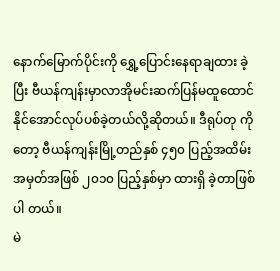နောက်မြောက်ပိုင်းကို ရွှေ့ပြောင်းနေရာချထား ခဲ့ပြီး ဗီယန်ကျန်းမှာလာအိုမင်းဆက်ပြန်မထူထောင်နိုင်အောင်လုပ်ပစ်ခဲ့တယ်လို့ဆိုတယ်။ ဒီရုပ်တု ကိုတော့ ဗီယန်ကျန်းမြို့တည်နှစ် ၄၅၀ ပြည့်အထိမ်းအမှတ်အဖြစ် ၂၀၁၀ ပြည့်နှစ်မှာ ထားရှိ ခဲ့တာဖြစ်ပါ တယ်။
မဲ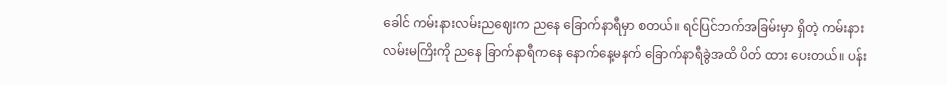ခေါင် ကမ်းနားလမ်းညဈေးက ညနေ ခြောက်နာရီမှာ စတယ်။ ရင်ပြင်ဘက်အခြမ်းမှာ ရှိတဲ့ ကမ်းနား လမ်းမကြိးကို ညနေ ခြာက်နာရီကနေ နောက်နေ့မနက် ခြောက်နာရီခွဲအထိ ပိတ် ထား ပေးတယ်။ ပန်း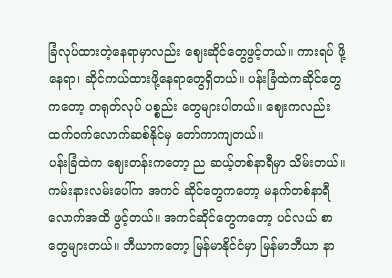ခြံလုပ်ထားတဲ့နေရာမှာလည်း ဈေးဆိုင်တွေဖွင့်တယ်။ ကားရပ် ဖို့ နေရာ၊ ဆိုင်ကယ်ထားဖို့နေရာတွေရှိတယ်။ ပန်းခြံထဲကဆိုင်တွေကတော့ တရုတ်လုပ် ပစ္စည်း တွေများပါတယ်။ ဈေးကလည်း ထက်ဝက်လောက်ဆစ်နိုင်မှ တော်ကာကျတယ်။
ပန်းခြံထဲက ဈေးတန်းကတော့ ည ဆယ့်တစ်နာရီမှာ သိမ်းတယ်။ ကမ်းနားလမ်းပေါ်က အကင် ဆိုင်တွေကတော့ မနက်တစ်နာရီလောက်အထိ ဖွင့်တယ်။ အကင်ဆိုင်တွေကတော့ ပင်လယ် စာ တွေများတယ်။ ဘီယာကတော့ မြန်မာနိုင်ငံမှာ မြန်မာဘီယာ နာ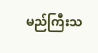မည်ကြီးသ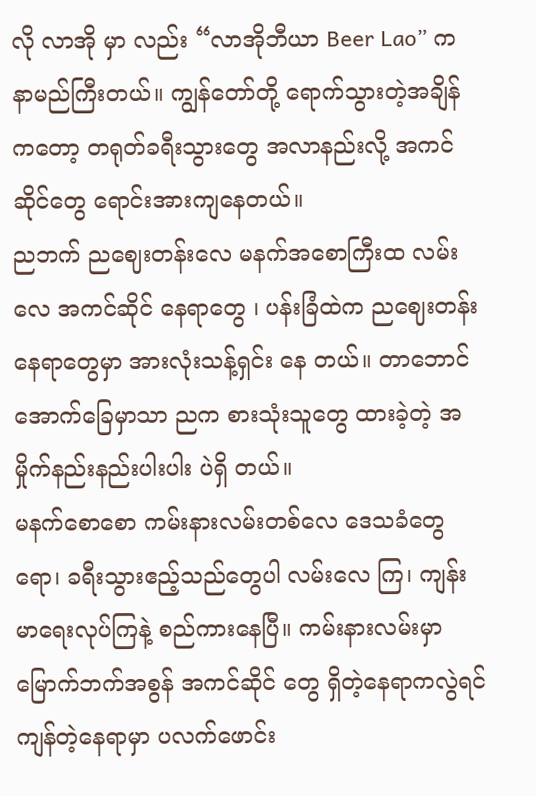လို လာအို မှာ လည်း “လာအိုဘီယာ Beer Lao” က နာမည်ကြီးတယ်။ ကျွန်တော်တို့ ရောက်သွားတဲ့အချိန် ကတော့ တရုတ်ခရီးသွားတွေ အလာနည်းလို့ အကင်ဆိုင်တွေ ရောင်းအားကျနေတယ်။
ညဘက် ညဈေးတန်းလေ မနက်အစောကြီးထ လမ်းလေ အကင်ဆိုင် နေရာတွေ ၊ ပန်းခြံထဲက ညဈေးတန်းနေရာတွေမှာ အားလုံးသန့်ရှင်း နေ တယ်။ တာဘောင် အောက်ခြေမှာသာ ညက စားသုံးသူတွေ ထားခဲ့တဲ့ အမှိုက်နည်းနည်းပါးပါး ပဲရှိ တယ်။
မနက်စောစော ကမ်းနားလမ်းတစ်လေ ဒေသခံတွေရော၊ ခရီးသွားဧည့်သည်တွေပါ လမ်းလေ ကြ၊ ကျန်းမာရေးလုပ်ကြနဲ့ စည်ကားနေပြီ။ ကမ်းနားလမ်းမှာ မြောက်ဘက်အစွန် အကင်ဆိုင် တွေ ရှိတဲ့နေရာကလွဲရင်ကျန်တဲ့နေရာမှာ ပလက်ဖောင်း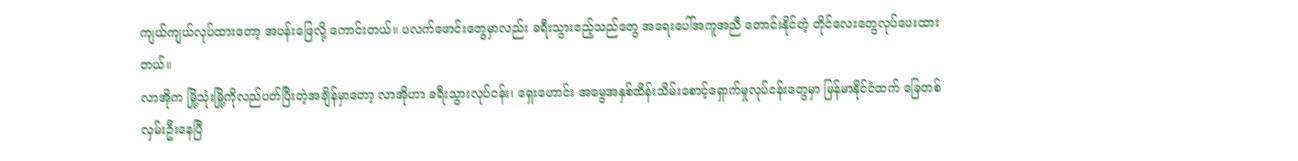ကျယ်ကျယ်လုပ်ထားတော့ အပန်းဖြေလို့ ကောင်းတယ်။ ပလက်ဖောင်းတွေမှာလည်း ခရီးသွားဧည့်သည်တွေ အရေးပေါ်အကူအညီ တောင်းနိုင်တဲ့ တိုင်လေးတွေလုပ်ပေးထားတယ်။
လာအိုက မြို့သုံးမြို့ကိုလည်ပတ်ပြီးတဲ့အချိန်မှာတော့ လာအိုဟာ ခရီးသွားလုပ်ငန်း၊ ရှေးဟောင်း အမွေအနှစ်ထိန်းသိမ်းစောင့်ရှောက်မှုလုပ်ငန်းတွေမှာ မြန်မာနိုင်ငံထက် ခြေတစ်လှမ်းဦးနေပြီ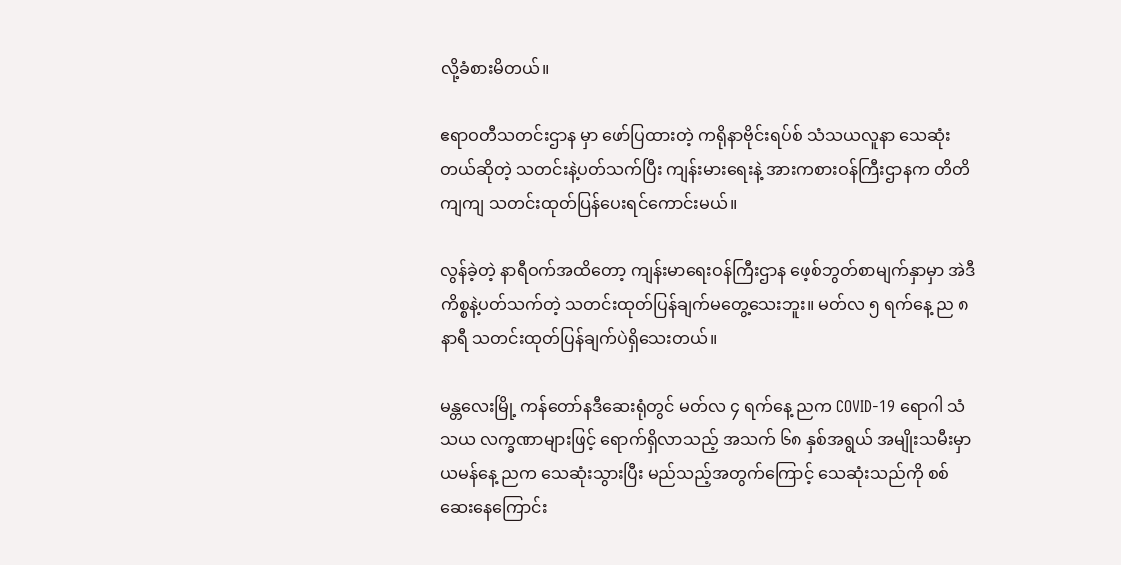လို့ခံစားမိတယ်။

ဧရာဝတီသတင်းဌာန မှာ ဖော်ပြထားတဲ့ ကရိုနာဗိုင်းရပ်စ် သံသယလူနာ သေဆုံးတယ်ဆိုတဲ့ သတင်းနဲ့ပတ်သက်ပြီး ကျန်းမားရေးနဲ့ အားကစားဝန်ကြီးဌာနက တိတိကျကျ သတင်းထုတ်ပြန်ပေးရင်ကောင်းမယ်။

လွန်ခဲ့တဲ့ နာရီဝက်အထိတော့ ကျန်းမာရေးဝန်ကြီးဌာန ဖေ့စ်ဘွတ်စာမျက်နှာမှာ အဲဒီကိစ္စနဲ့ပတ်သက်တဲ့ သတင်းထုတ်ပြန်ချက်မတွေ့သေးဘူး။ မတ်လ ၅ ရက်နေ့ ည ၈နာရီ သတင်းထုတ်ပြန်ချက်ပဲရှိသေးတယ်။

မန္တလေးမြို့ ကန်တော်နဒီဆေးရုံတွင် မတ်လ ၄ ရက်နေ့ ညက COVID-19 ရောဂါ သံသယ လက္ခဏာများဖြင့် ရောက်ရှိလာသည့် အသက် ၆၈ နှစ်အရွယ် အမျိုးသမီးမှာ ယမန်နေ့ ညက သေဆုံးသွားပြီး မည်သည့်အတွက်ကြောင့် သေဆုံးသည်ကို စစ်ဆေးနေကြောင်း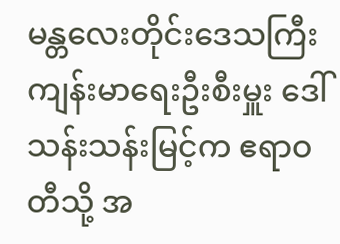မန္တလေးတိုင်းဒေသကြီး ကျန်းမာရေးဦးစီးမှူး ဒေါ်သန်းသန်းမြင့်က ဧရာဝတီသို့ အ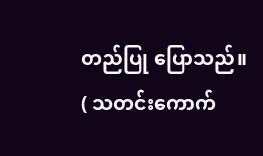တည်ပြု ပြောသည်။
( သတင်းကောက်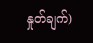နှုတ်ချက်)